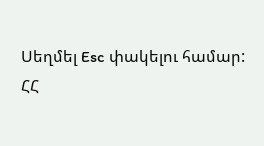Սեղմել Esc փակելու համար:
ՀՀ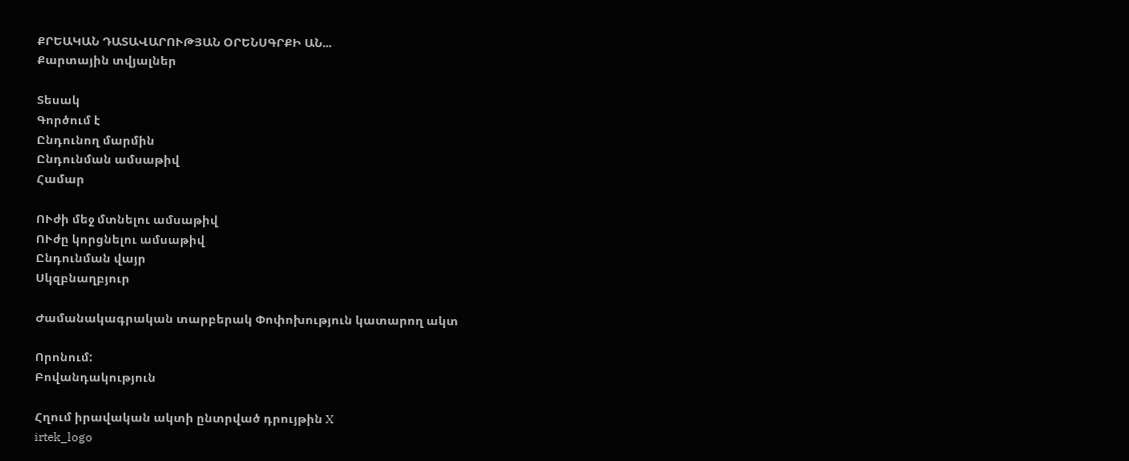ՔՐԵԱԿԱՆ ԴԱՏԱՎԱՐՈՒԹՅԱՆ ՕՐԵՆՍԳՐՔԻ ԱՆ...
Քարտային տվյալներ

Տեսակ
Գործում է
Ընդունող մարմին
Ընդունման ամսաթիվ
Համար

ՈՒժի մեջ մտնելու ամսաթիվ
ՈՒժը կորցնելու ամսաթիվ
Ընդունման վայր
Սկզբնաղբյուր

Ժամանակագրական տարբերակ Փոփոխություն կատարող ակտ

Որոնում:
Բովանդակություն

Հղում իրավական ակտի ընտրված դրույթին X
irtek_logo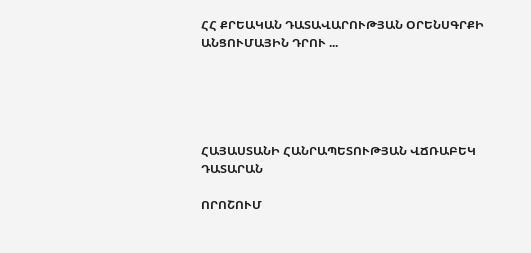ՀՀ ՔՐԵԱԿԱՆ ԴԱՏԱՎԱՐՈՒԹՅԱՆ ՕՐԵՆՍԳՐՔԻ ԱՆՑՈՒՄԱՅԻՆ ԴՐՈՒ ...





ՀԱՅԱՍՏԱՆԻ ՀԱՆՐԱՊԵՏՈՒԹՅԱՆ ՎՃՌԱԲԵԿ ԴԱՏԱՐԱՆ

ՈՐՈՇՈՒՄ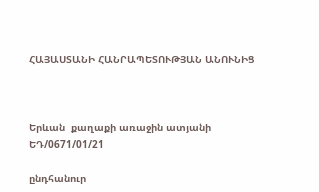ՀԱՅԱՍՏԱՆԻ ՀԱՆՐԱՊԵՏՈՒԹՅԱՆ ԱՆՈՒՆԻՑ



Երևան  քաղաքի առաջին ատյանի                 ԵԴ/0671/01/21

ընդհանուր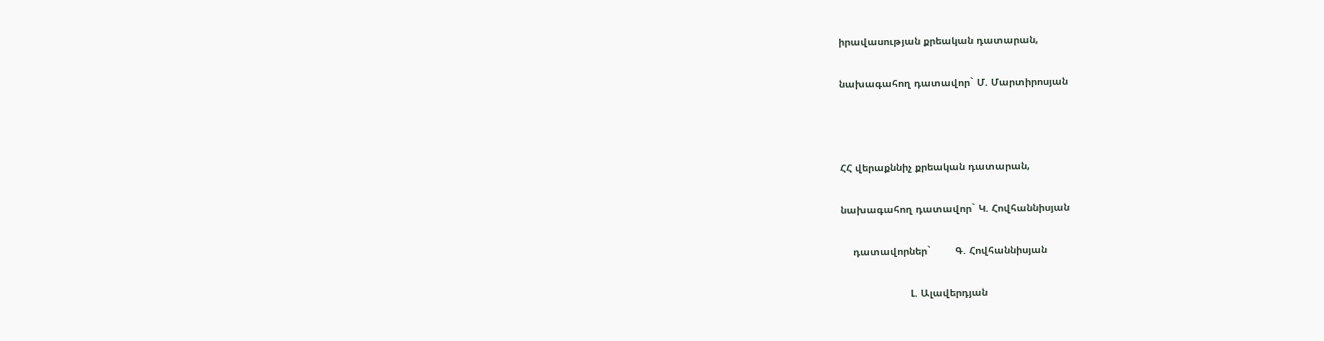իրավասության քրեական դատարան,

նախագահող դատավոր` Մ. Մարտիրոսյան



ՀՀ վերաքննիչ քրեական դատարան,

նախագահող դատավոր` Կ. Հովհաննիսյան

    դատավորներ`        Գ. Հովհաննիսյան

                       Լ. Ալավերդյան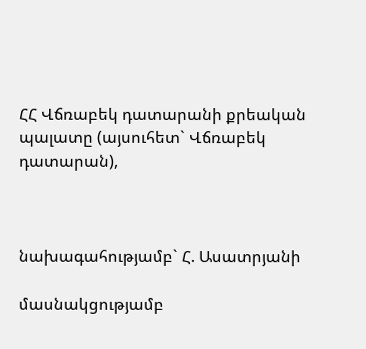ՀՀ Վճռաբեկ դատարանի քրեական պալատը (այսուհետ` Վճռաբեկ դատարան),



նախագահությամբ` Հ. Ասատրյանի

մասնակցությամբ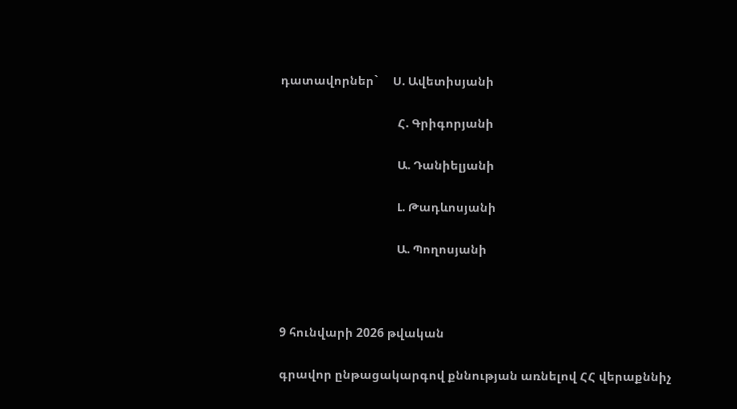դատավորներ`     Ս. Ավետիսյանի

                                       Հ. Գրիգորյանի

                                       Ա. Դանիելյանի

                                       Լ. Թադևոսյանի

                                       Ա. Պողոսյանի



9 հունվարի 2026 թվական

գրավոր ընթացակարգով քննության առնելով ՀՀ վերաքննիչ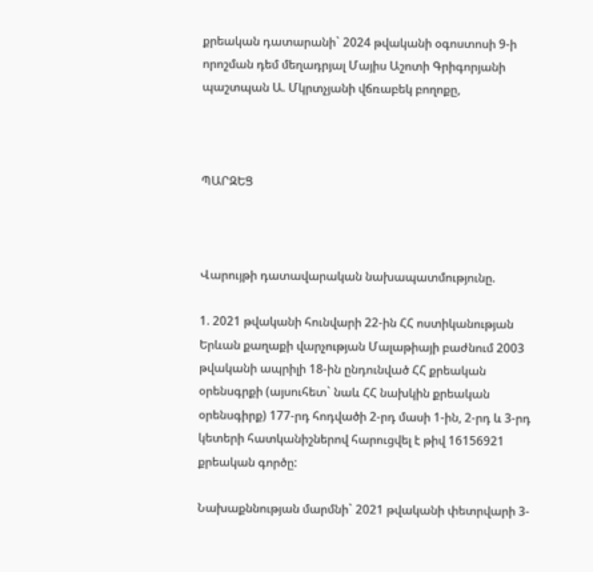քրեական դատարանի` 2024 թվականի օգոստոսի 9-ի որոշման դեմ մեղադրյալ Մայիս Աշոտի Գրիգորյանի պաշտպան Ա. Մկրտչյանի վճռաբեկ բողոքը,



ՊԱՐԶԵՑ



Վարույթի դատավարական նախապատմությունը.

1. 2021 թվականի հունվարի 22-ին ՀՀ ոստիկանության Երևան քաղաքի վարչության Մալաթիայի բաժնում 2003 թվականի ապրիլի 18-ին ընդունված ՀՀ քրեական օրենսգրքի (այսուհետ` նաև ՀՀ նախկին քրեական օրենսգիրք) 177-րդ հոդվածի 2-րդ մասի 1-ին, 2-րդ և 3-րդ կետերի հատկանիշներով հարուցվել է թիվ 16156921 քրեական գործը:

Նախաքննության մարմնի` 2021 թվականի փետրվարի 3-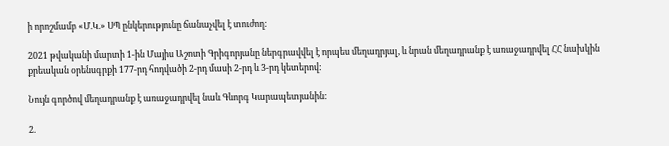ի որոշմամբ «Մ.Կ.» ՍՊ ընկերությունը ճանաչվել է տուժող:

2021 թվականի մարտի 1-ին Մայիս Աշոտի Գրիգորյանը ներգրավվել է որպես մեղադրյալ, և նրան մեղադրանք է առաջադրվել ՀՀ նախկին քրեական օրենսգրքի 177-րդ հոդվածի 2-րդ մասի 2-րդ և 3-րդ կետերով:

Նույն գործով մեղադրանք է առաջադրվել նաև Գևորգ Կարապետյանին:

2.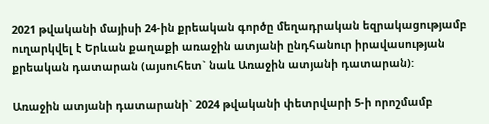2021 թվականի մայիսի 24-ին քրեական գործը մեղադրական եզրակացությամբ ուղարկվել է Երևան քաղաքի առաջին ատյանի ընդհանուր իրավասության քրեական դատարան (այսուհետ` նաև Առաջին ատյանի դատարան):

Առաջին ատյանի դատարանի` 2024 թվականի փետրվարի 5-ի որոշմամբ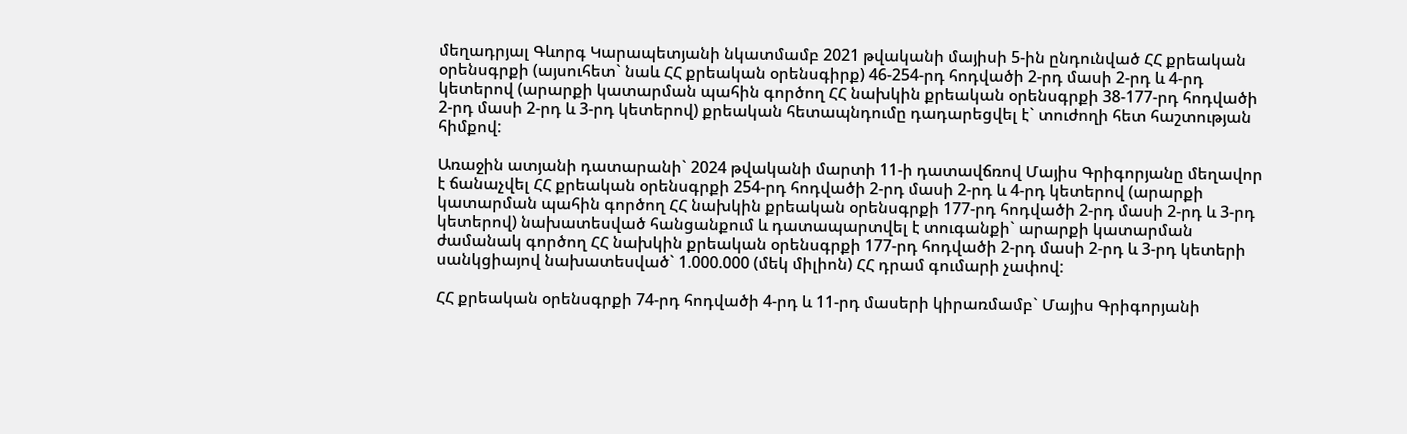մեղադրյալ Գևորգ Կարապետյանի նկատմամբ 2021 թվականի մայիսի 5-ին ընդունված ՀՀ քրեական օրենսգրքի (այսուհետ` նաև ՀՀ քրեական օրենսգիրք) 46-254-րդ հոդվածի 2-րդ մասի 2-րդ և 4-րդ կետերով (արարքի կատարման պահին գործող ՀՀ նախկին քրեական օրենսգրքի 38-177-րդ հոդվածի 2-րդ մասի 2-րդ և 3-րդ կետերով) քրեական հետապնդումը դադարեցվել է` տուժողի հետ հաշտության հիմքով:

Առաջին ատյանի դատարանի` 2024 թվականի մարտի 11-ի դատավճռով Մայիս Գրիգորյանը մեղավոր է ճանաչվել ՀՀ քրեական օրենսգրքի 254-րդ հոդվածի 2-րդ մասի 2-րդ և 4-րդ կետերով (արարքի կատարման պահին գործող ՀՀ նախկին քրեական օրենսգրքի 177-րդ հոդվածի 2-րդ մասի 2-րդ և 3-րդ կետերով) նախատեսված հանցանքում և դատապարտվել է տուգանքի` արարքի կատարման ժամանակ գործող ՀՀ նախկին քրեական օրենսգրքի 177-րդ հոդվածի 2-րդ մասի 2-րդ և 3-րդ կետերի սանկցիայով նախատեսված` 1.000.000 (մեկ միլիոն) ՀՀ դրամ գումարի չափով:

ՀՀ քրեական օրենսգրքի 74-րդ հոդվածի 4-րդ և 11-րդ մասերի կիրառմամբ` Մայիս Գրիգորյանի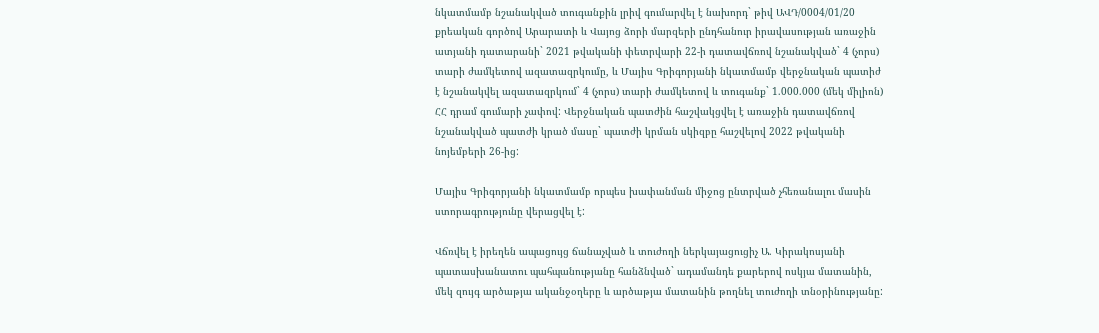նկատմամբ նշանակված տուգանքին լրիվ գումարվել է նախորդ` թիվ ԱՎԴ/0004/01/20 քրեական գործով Արարատի և Վայոց ձորի մարզերի ընդհանուր իրավասության առաջին ատյանի դատարանի` 2021 թվականի փետրվարի 22-ի դատավճռով նշանակված` 4 (չորս) տարի ժամկետով ազատազրկումը, և Մայիս Գրիգորյանի նկատմամբ վերջնական պատիժ է նշանակվել ազատազրկում` 4 (չորս) տարի ժամկետով և տուգանք` 1.000.000 (մեկ միլիոն) ՀՀ դրամ գումարի չափով: Վերջնական պատժին հաշվակցվել է առաջին դատավճռով նշանակված պատժի կրած մասը` պատժի կրման սկիզբը հաշվելով 2022 թվականի նոյեմբերի 26-ից:

Մայիս Գրիգորյանի նկատմամբ որպես խափանման միջոց ընտրված չհեռանալու մասին ստորագրությունը վերացվել է:

Վճռվել է իրեղեն ապացույց ճանաչված և տուժողի ներկայացուցիչ Ա. Կիրակոսյանի պատասխանատու պահպանությանը հանձնված` ադամանդե քարերով ոսկյա մատանին, մեկ զույգ արծաթյա ականջօղերը և արծաթյա մատանին թողնել տուժողի տնօրինությանը: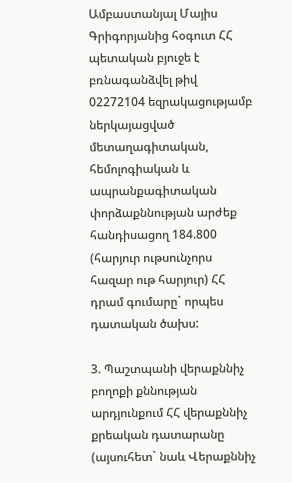Ամբաստանյալ Մայիս Գրիգորյանից հօգուտ ՀՀ պետական բյուջե է բռնագանձվել թիվ 02272104 եզրակացությամբ ներկայացված մետաղագիտական, հեմոլոգիական և ապրանքագիտական փորձաքննության արժեք հանդիսացող 184.800 (հարյուր ութսունչորս հազար ութ հարյուր) ՀՀ դրամ գումարը` որպես դատական ծախս:

3. Պաշտպանի վերաքննիչ բողոքի քննության արդյունքում ՀՀ վերաքննիչ քրեական դատարանը (այսուհետ` նաև Վերաքննիչ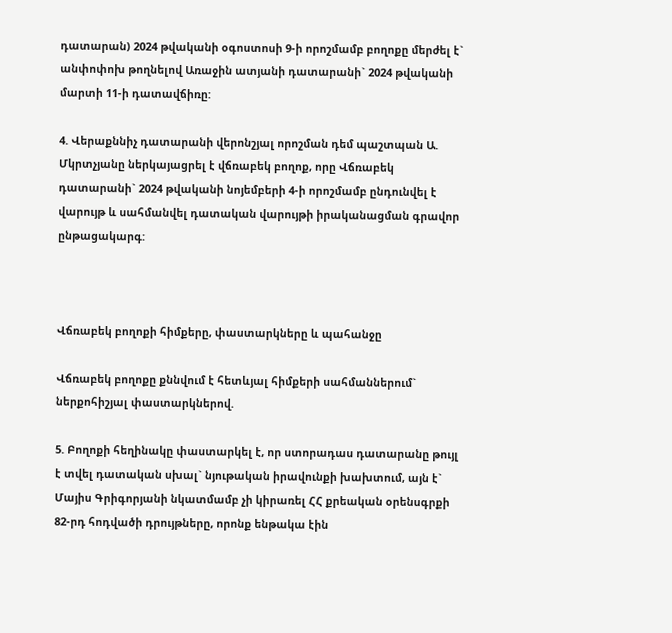դատարան) 2024 թվականի օգոստոսի 9-ի որոշմամբ բողոքը մերժել է` անփոփոխ թողնելով Առաջին ատյանի դատարանի` 2024 թվականի մարտի 11-ի դատավճիռը:

4. Վերաքննիչ դատարանի վերոնշյալ որոշման դեմ պաշտպան Ա. Մկրտչյանը ներկայացրել է վճռաբեկ բողոք, որը Վճռաբեկ դատարանի` 2024 թվականի նոյեմբերի 4-ի որոշմամբ ընդունվել է վարույթ և սահմանվել դատական վարույթի իրականացման գրավոր ընթացակարգ:



Վճռաբեկ բողոքի հիմքերը, փաստարկները և պահանջը

Վճռաբեկ բողոքը քննվում է հետևյալ հիմքերի սահմաններում` ներքոհիշյալ փաստարկներով.

5. Բողոքի հեղինակը փաստարկել է, որ ստորադաս դատարանը թույլ է տվել դատական սխալ` նյութական իրավունքի խախտում, այն է` Մայիս Գրիգորյանի նկատմամբ չի կիրառել ՀՀ քրեական օրենսգրքի 82-րդ հոդվածի դրույթները, որոնք ենթակա էին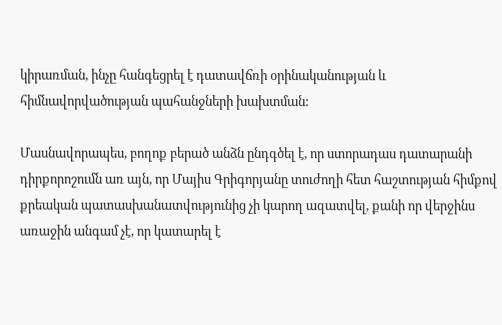կիրառման, ինչը հանգեցրել է դատավճռի օրինականության և հիմնավորվածության պահանջների խախտման:

Մասնավորապես, բողոք բերած անձն ընդգծել է, որ ստորադաս դատարանի դիրքորոշումն առ այն, որ Մայիս Գրիգորյանը տուժողի հետ հաշտության հիմքով քրեական պատասխանատվությունից չի կարող ազատվել, քանի որ վերջինս առաջին անգամ չէ, որ կատարել է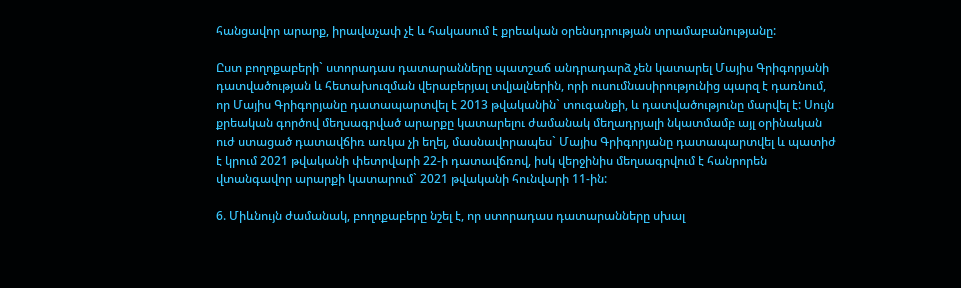հանցավոր արարք, իրավաչափ չէ և հակասում է քրեական օրենսդրության տրամաբանությանը:

Ըստ բողոքաբերի` ստորադաս դատարանները պատշաճ անդրադարձ չեն կատարել Մայիս Գրիգորյանի դատվածության և հետախուզման վերաբերյալ տվյալներին, որի ուսումնասիրությունից պարզ է դառնում, որ Մայիս Գրիգորյանը դատապարտվել է 2013 թվականին` տուգանքի, և դատվածությունը մարվել է: Սույն քրեական գործով մեղսագրված արարքը կատարելու ժամանակ մեղադրյալի նկատմամբ այլ օրինական ուժ ստացած դատավճիռ առկա չի եղել, մասնավորապես` Մայիս Գրիգորյանը դատապարտվել և պատիժ է կրում 2021 թվականի փետրվարի 22-ի դատավճռով, իսկ վերջինիս մեղսագրվում է հանրորեն վտանգավոր արարքի կատարում` 2021 թվականի հունվարի 11-ին:

6. Միևնույն ժամանակ, բողոքաբերը նշել է, որ ստորադաս դատարանները սխալ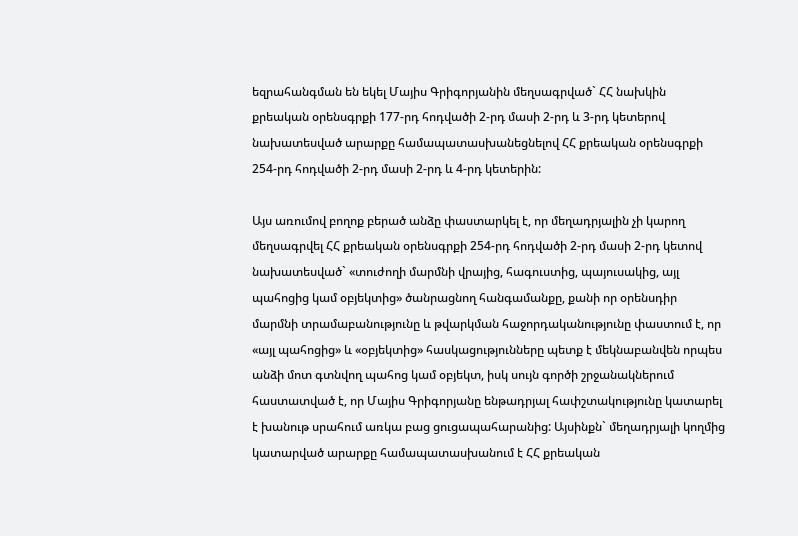եզրահանգման են եկել Մայիս Գրիգորյանին մեղսագրված` ՀՀ նախկին քրեական օրենսգրքի 177-րդ հոդվածի 2-րդ մասի 2-րդ և 3-րդ կետերով նախատեսված արարքը համապատասխանեցնելով ՀՀ քրեական օրենսգրքի 254-րդ հոդվածի 2-րդ մասի 2-րդ և 4-րդ կետերին:

Այս առումով բողոք բերած անձը փաստարկել է, որ մեղադրյալին չի կարող մեղսագրվել ՀՀ քրեական օրենսգրքի 254-րդ հոդվածի 2-րդ մասի 2-րդ կետով նախատեսված` «տուժողի մարմնի վրայից, հագուստից, պայուսակից, այլ պահոցից կամ օբյեկտից» ծանրացնող հանգամանքը, քանի որ օրենսդիր մարմնի տրամաբանությունը և թվարկման հաջորդականությունը փաստում է, որ «այլ պահոցից» և «օբյեկտից» հասկացությունները պետք է մեկնաբանվեն որպես անձի մոտ գտնվող պահոց կամ օբյեկտ, իսկ սույն գործի շրջանակներում հաստատված է, որ Մայիս Գրիգորյանը ենթադրյալ հափշտակությունը կատարել է խանութ սրահում առկա բաց ցուցապահարանից: Այսինքն` մեղադրյալի կողմից կատարված արարքը համապատասխանում է ՀՀ քրեական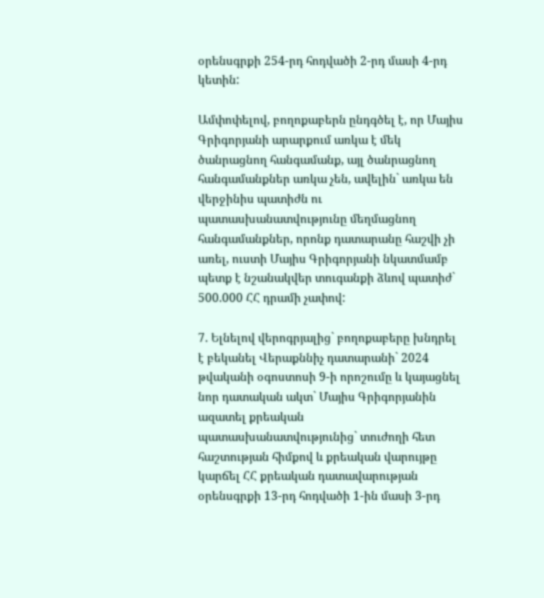օրենսգրքի 254-րդ հոդվածի 2-րդ մասի 4-րդ կետին:

Ամփոփելով, բողոքաբերն ընդգծել է, որ Մայիս Գրիգորյանի արարքում առկա է մեկ ծանրացնող հանգամանք, այլ ծանրացնող հանգամանքներ առկա չեն, ավելին` առկա են վերջինիս պատիժն ու պատասխանատվությունը մեղմացնող հանգամանքներ, որոնք դատարանը հաշվի չի առել, ուստի Մայիս Գրիգորյանի նկատմամբ պետք է նշանակվեր տուգանքի ձևով պատիժ` 500.000 ՀՀ դրամի չափով:

7. Ելնելով վերոգրյալից` բողոքաբերը խնդրել է բեկանել Վերաքննիչ դատարանի` 2024 թվականի օգոստոսի 9-ի որոշումը և կայացնել նոր դատական ակտ` Մայիս Գրիգորյանին ազատել քրեական պատասխանատվությունից` տուժողի հետ հաշտության հիմքով և քրեական վարույթը կարճել ՀՀ քրեական դատավարության օրենսգրքի 13-րդ հոդվածի 1-ին մասի 3-րդ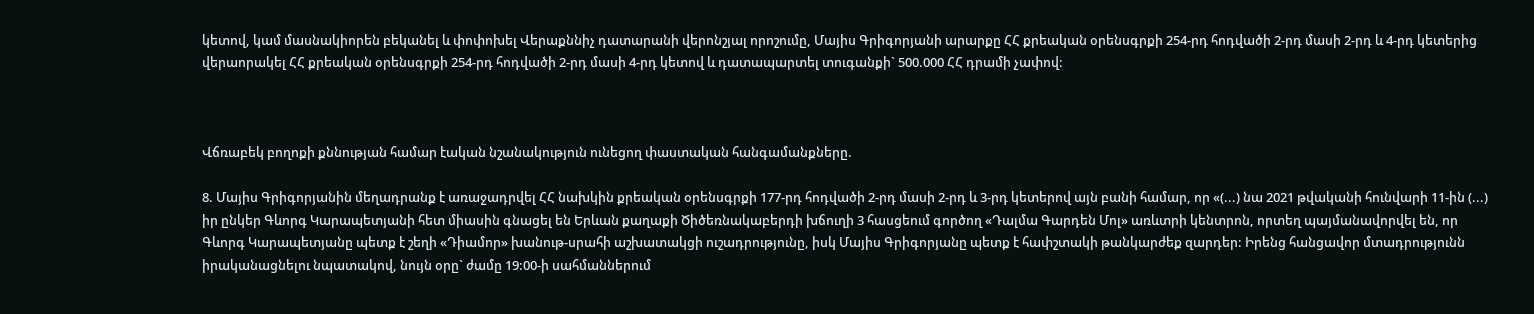կետով, կամ մասնակիորեն բեկանել և փոփոխել Վերաքննիչ դատարանի վերոնշյալ որոշումը, Մայիս Գրիգորյանի արարքը ՀՀ քրեական օրենսգրքի 254-րդ հոդվածի 2-րդ մասի 2-րդ և 4-րդ կետերից վերաորակել ՀՀ քրեական օրենսգրքի 254-րդ հոդվածի 2-րդ մասի 4-րդ կետով և դատապարտել տուգանքի` 500.000 ՀՀ դրամի չափով:



Վճռաբեկ բողոքի քննության համար էական նշանակություն ունեցող փաստական հանգամանքները.

8. Մայիս Գրիգորյանին մեղադրանք է առաջադրվել ՀՀ նախկին քրեական օրենսգրքի 177-րդ հոդվածի 2-րդ մասի 2-րդ և 3-րդ կետերով այն բանի համար, որ «(...) նա 2021 թվականի հունվարի 11-ին (...) իր ընկեր Գևորգ Կարապետյանի հետ միասին գնացել են Երևան քաղաքի Ծիծեռնակաբերդի խճուղի 3 հասցեում գործող «Դալմա Գարդեն Մոլ» առևտրի կենտրոն, որտեղ պայմանավորվել են, որ Գևորգ Կարապետյանը պետք է շեղի «Դիամոր» խանութ-սրահի աշխատակցի ուշադրությունը, իսկ Մայիս Գրիգորյանը պետք է հափշտակի թանկարժեք զարդեր: Իրենց հանցավոր մտադրությունն իրականացնելու նպատակով, նույն օրը` ժամը 19:00-ի սահմաններում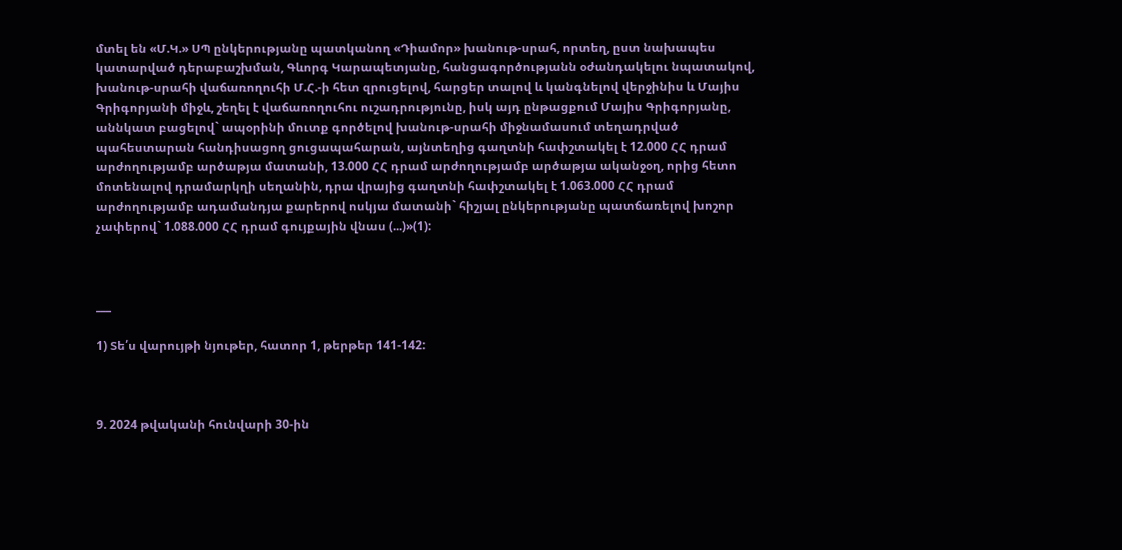մտել են «Մ.Կ.» ՍՊ ընկերությանը պատկանող «Դիամոր» խանութ-սրահ, որտեղ, ըստ նախապես կատարված դերաբաշխման, Գևորգ Կարապետյանը, հանցագործությանն օժանդակելու նպատակով, խանութ-սրահի վաճառողուհի Մ.Հ.-ի հետ զրուցելով, հարցեր տալով և կանգնելով վերջինիս և Մայիս Գրիգորյանի միջև, շեղել է վաճառողուհու ուշադրությունը, իսկ այդ ընթացքում Մայիս Գրիգորյանը, աննկատ բացելով` ապօրինի մուտք գործելով խանութ-սրահի միջնամասում տեղադրված պահեստարան հանդիսացող ցուցապահարան, այնտեղից գաղտնի հափշտակել է 12.000 ՀՀ դրամ արժողությամբ արծաթյա մատանի, 13.000 ՀՀ դրամ արժողությամբ արծաթյա ականջօղ, որից հետո մոտենալով դրամարկղի սեղանին, դրա վրայից գաղտնի հափշտակել է 1.063.000 ՀՀ դրամ արժողությամբ ադամանդյա քարերով ոսկյա մատանի` հիշյալ ընկերությանը պատճառելով խոշոր չափերով` 1.088.000 ՀՀ դրամ գույքային վնաս (...)»(1):



___

1) Տե՛ս վարույթի նյութեր, հատոր 1, թերթեր 141-142:



9. 2024 թվականի հունվարի 30-ին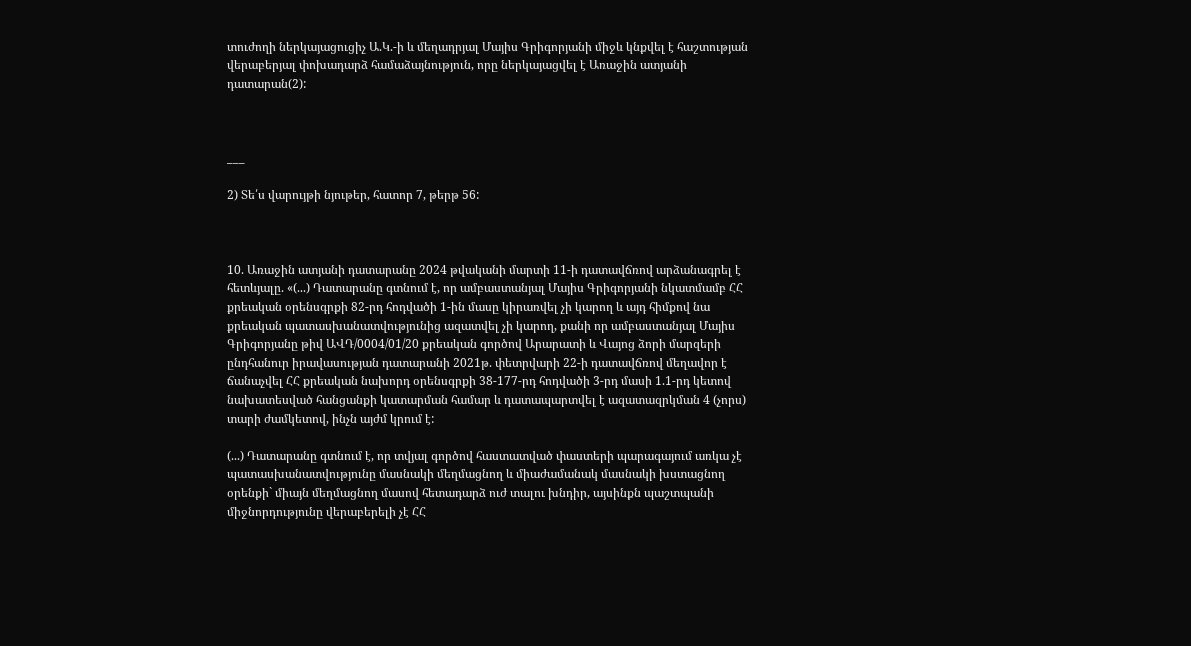տուժողի ներկայացուցիչ Ա.Կ.-ի և մեղադրյալ Մայիս Գրիգորյանի միջև կնքվել է հաշտության վերաբերյալ փոխադարձ համաձայնություն, որը ներկայացվել է Առաջին ատյանի դատարան(2):



___

2) Տե՛ս վարույթի նյութեր, հատոր 7, թերթ 56:



10. Առաջին ատյանի դատարանը 2024 թվականի մարտի 11-ի դատավճռով արձանագրել է հետևյալը. «(...) Դատարանը գտնում է, որ ամբաստանյալ Մայիս Գրիգորյանի նկատմամբ ՀՀ քրեական օրենսգրքի 82-րդ հոդվածի 1-ին մասը կիրառվել չի կարող և այդ հիմքով նա քրեական պատասխանատվությունից ազատվել չի կարող, քանի որ ամբաստանյալ Մայիս Գրիգորյանը թիվ ԱՎԴ/0004/01/20 քրեական գործով Արարատի և Վայոց ձորի մարզերի ընդհանուր իրավասության դատարանի 2021թ. փետրվարի 22-ի դատավճռով մեղավոր է ճանաչվել ՀՀ քրեական նախորդ օրենսգրքի 38-177-րդ հոդվածի 3-րդ մասի 1.1-րդ կետով նախատեսված հանցանքի կատարման համար և դատապարտվել է ազատազրկման 4 (չորս) տարի ժամկետով, ինչն այժմ կրում է:

(...) Դատարանը գտնում է, որ տվյալ գործով հաստատված փաստերի պարագայում առկա չէ պատասխանատվությունը մասնակի մեղմացնող և միաժամանակ մասնակի խստացնող օրենքի` միայն մեղմացնող մասով հետադարձ ուժ տալու խնդիր, այսինքն պաշտպանի միջնորդությունը վերաբերելի չէ ՀՀ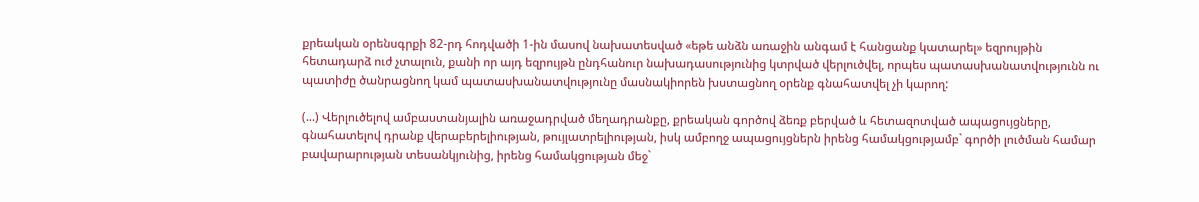քրեական օրենսգրքի 82-րդ հոդվածի 1-ին մասով նախատեսված «եթե անձն առաջին անգամ է հանցանք կատարել» եզրույթին հետադարձ ուժ չտալուն, քանի որ այդ եզրույթն ընդհանուր նախադասությունից կտրված վերլուծվել, որպես պատասխանատվությունն ու պատիժը ծանրացնող կամ պատասխանատվությունը մասնակիորեն խստացնող օրենք գնահատվել չի կարող:

(...) Վերլուծելով ամբաստանյալին առաջադրված մեղադրանքը, քրեական գործով ձեռք բերված և հետազոտված ապացույցները, գնահատելով դրանք վերաբերելիության, թույլատրելիության, իսկ ամբողջ ապացույցներն իրենց համակցությամբ` գործի լուծման համար բավարարության տեսանկյունից, իրենց համակցության մեջ`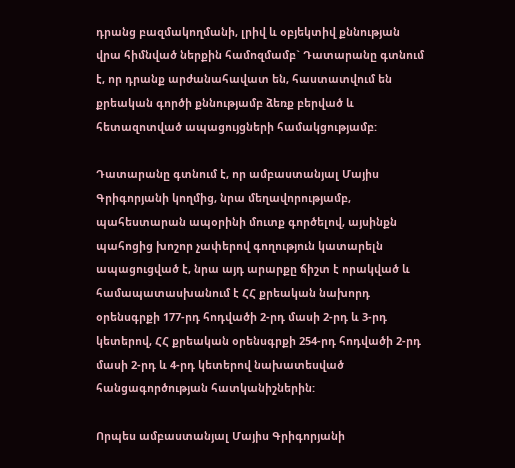դրանց բազմակողմանի, լրիվ և օբյեկտիվ քննության վրա հիմնված ներքին համոզմամբ` Դատարանը գտնում է, որ դրանք արժանահավատ են, հաստատվում են քրեական գործի քննությամբ ձեռք բերված և հետազոտված ապացույցների համակցությամբ:

Դատարանը գտնում է, որ ամբաստանյալ Մայիս Գրիգորյանի կողմից, նրա մեղավորությամբ, պահեստարան ապօրինի մուտք գործելով, այսինքն պահոցից խոշոր չափերով գողություն կատարելն ապացուցված է, նրա այդ արարքը ճիշտ է որակված և համապատասխանում է ՀՀ քրեական նախորդ օրենսգրքի 177-րդ հոդվածի 2-րդ մասի 2-րդ և 3-րդ կետերով, ՀՀ քրեական օրենսգրքի 254-րդ հոդվածի 2-րդ մասի 2-րդ և 4-րդ կետերով նախատեսված հանցագործության հատկանիշներին:

Որպես ամբաստանյալ Մայիս Գրիգորյանի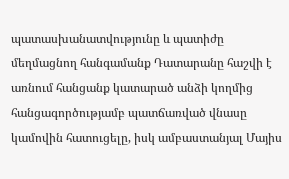պատասխանատվությունը և պատիժը մեղմացնող հանգամանք Դատարանը հաշվի է առնում հանցանք կատարած անձի կողմից հանցագործությամբ պատճառված վնասը կամովին հատուցելը, իսկ ամբաստանյալ Մայիս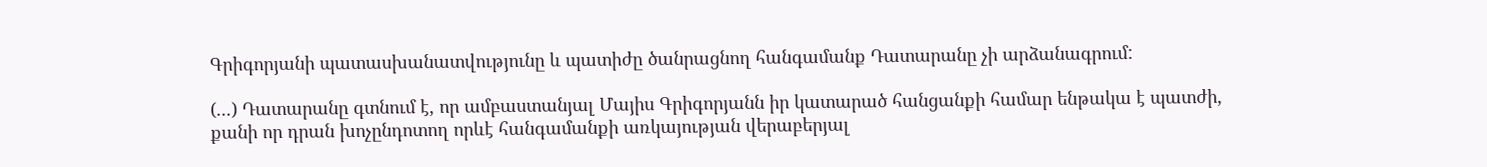Գրիգորյանի պատասխանատվությունը և պատիժը ծանրացնող հանգամանք Դատարանը չի արձանագրում:

(...) Դատարանը գտնում է, որ ամբաստանյալ Մայիս Գրիգորյանն իր կատարած հանցանքի համար ենթակա է պատժի, քանի որ դրան խոչընդոտող որևէ հանգամանքի առկայության վերաբերյալ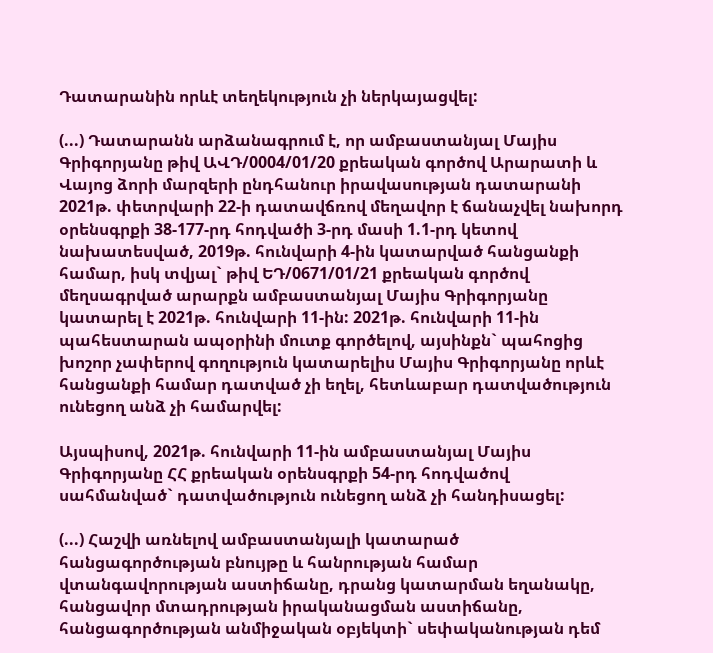Դատարանին որևէ տեղեկություն չի ներկայացվել:

(...) Դատարանն արձանագրում է, որ ամբաստանյալ Մայիս Գրիգորյանը թիվ ԱՎԴ/0004/01/20 քրեական գործով Արարատի և Վայոց ձորի մարզերի ընդհանուր իրավասության դատարանի 2021թ. փետրվարի 22-ի դատավճռով մեղավոր է ճանաչվել նախորդ օրենսգրքի 38-177-րդ հոդվածի 3-րդ մասի 1.1-րդ կետով նախատեսված, 2019թ. հունվարի 4-ին կատարված հանցանքի համար, իսկ տվյալ` թիվ ԵԴ/0671/01/21 քրեական գործով մեղսագրված արարքն ամբաստանյալ Մայիս Գրիգորյանը կատարել է 2021թ. հունվարի 11-ին: 2021թ. հունվարի 11-ին պահեստարան ապօրինի մուտք գործելով, այսինքն` պահոցից խոշոր չափերով գողություն կատարելիս Մայիս Գրիգորյանը որևէ հանցանքի համար դատված չի եղել, հետևաբար դատվածություն ունեցող անձ չի համարվել:

Այսպիսով, 2021թ. հունվարի 11-ին ամբաստանյալ Մայիս Գրիգորյանը ՀՀ քրեական օրենսգրքի 54-րդ հոդվածով սահմանված` դատվածություն ունեցող անձ չի հանդիսացել:

(...) Հաշվի առնելով ամբաստանյալի կատարած հանցագործության բնույթը և հանրության համար վտանգավորության աստիճանը, դրանց կատարման եղանակը, հանցավոր մտադրության իրականացման աստիճանը, հանցագործության անմիջական օբյեկտի` սեփականության դեմ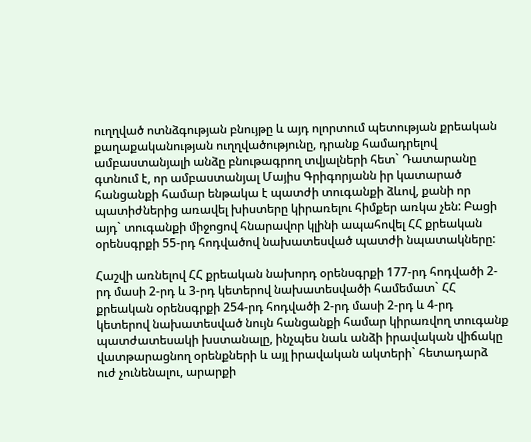ուղղված ոտնձգության բնույթը և այդ ոլորտում պետության քրեական քաղաքականության ուղղվածությունը, դրանք համադրելով ամբաստանյալի անձը բնութագրող տվյալների հետ` Դատարանը գտնում է, որ ամբաստանյալ Մայիս Գրիգորյանն իր կատարած հանցանքի համար ենթակա է պատժի տուգանքի ձևով, քանի որ պատիժներից առավել խիստերը կիրառելու հիմքեր առկա չեն: Բացի այդ` տուգանքի միջոցով հնարավոր կլինի ապահովել ՀՀ քրեական օրենսգրքի 55-րդ հոդվածով նախատեսված պատժի նպատակները:

Հաշվի առնելով ՀՀ քրեական նախորդ օրենսգրքի 177-րդ հոդվածի 2-րդ մասի 2-րդ և 3-րդ կետերով նախատեսվածի համեմատ` ՀՀ քրեական օրենսգրքի 254-րդ հոդվածի 2-րդ մասի 2-րդ և 4-րդ կետերով նախատեսված նույն հանցանքի համար կիրառվող տուգանք պատժատեսակի խստանալը, ինչպես նաև անձի իրավական վիճակը վատթարացնող օրենքների և այլ իրավական ակտերի` հետադարձ ուժ չունենալու, արարքի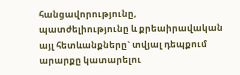հանցավորությունը, պատժելիությունը և քրեաիրավական այլ հետևանքները` տվյալ դեպքում արարքը կատարելու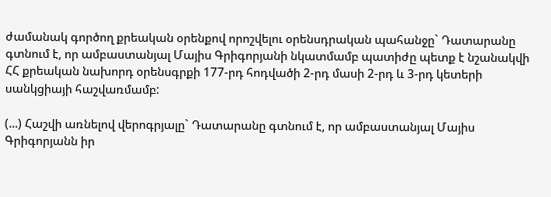ժամանակ գործող քրեական օրենքով որոշվելու օրենսդրական պահանջը` Դատարանը գտնում է, որ ամբաստանյալ Մայիս Գրիգորյանի նկատմամբ պատիժը պետք է նշանակվի ՀՀ քրեական նախորդ օրենսգրքի 177-րդ հոդվածի 2-րդ մասի 2-րդ և 3-րդ կետերի սանկցիայի հաշվառմամբ:

(...) Հաշվի առնելով վերոգրյալը` Դատարանը գտնում է, որ ամբաստանյալ Մայիս Գրիգորյանն իր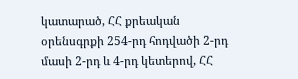կատարած, ՀՀ քրեական օրենսգրքի 254-րդ հոդվածի 2-րդ մասի 2-րդ և 4-րդ կետերով, ՀՀ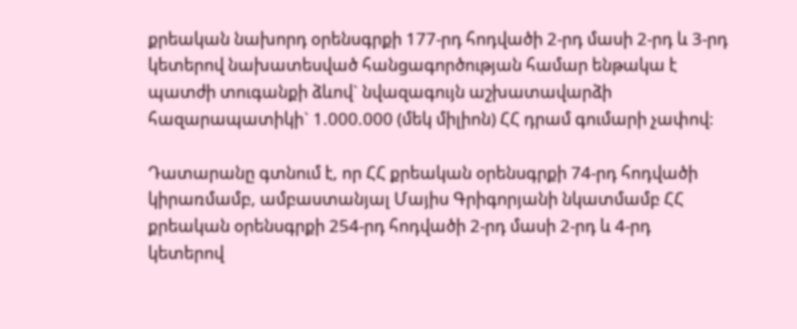քրեական նախորդ օրենսգրքի 177-րդ հոդվածի 2-րդ մասի 2-րդ և 3-րդ կետերով նախատեսված հանցագործության համար ենթակա է պատժի տուգանքի ձևով` նվազագույն աշխատավարձի հազարապատիկի` 1.000.000 (մեկ միլիոն) ՀՀ դրամ գումարի չափով:

Դատարանը գտնում է, որ ՀՀ քրեական օրենսգրքի 74-րդ հոդվածի կիրառմամբ, ամբաստանյալ Մայիս Գրիգորյանի նկատմամբ ՀՀ քրեական օրենսգրքի 254-րդ հոդվածի 2-րդ մասի 2-րդ և 4-րդ կետերով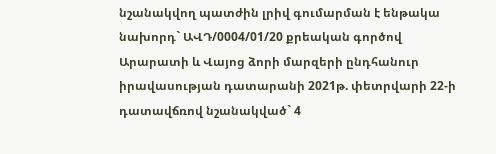նշանակվող պատժին լրիվ գումարման է ենթակա նախորդ` ԱՎԴ/0004/01/20 քրեական գործով Արարատի և Վայոց ձորի մարզերի ընդհանուր իրավասության դատարանի 2021թ. փետրվարի 22-ի դատավճռով նշանակված` 4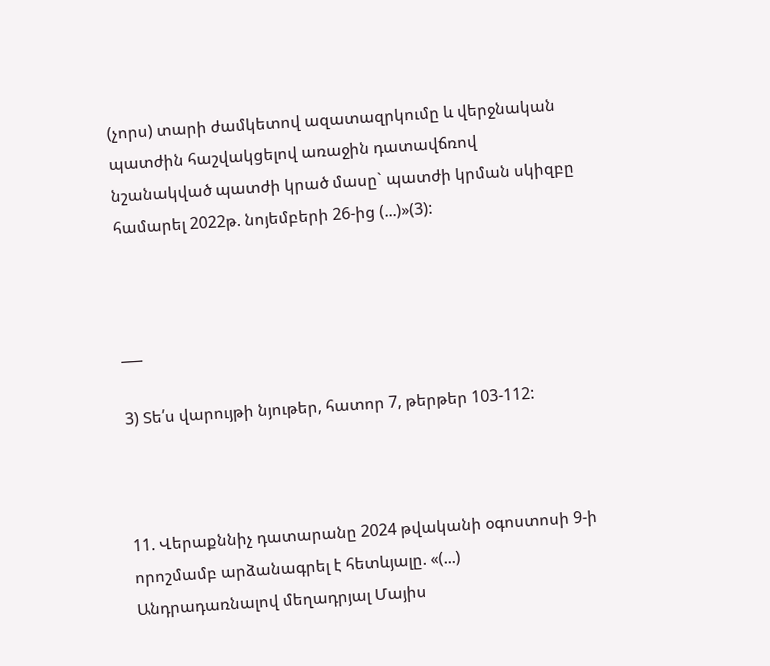(չորս) տարի ժամկետով ազատազրկումը և վերջնական պատժին հաշվակցելով առաջին դատավճռով նշանակված պատժի կրած մասը` պատժի կրման սկիզբը համարել 2022թ. նոյեմբերի 26-ից (...)»(3):



___

3) Տե՛ս վարույթի նյութեր, հատոր 7, թերթեր 103-112:



11. Վերաքննիչ դատարանը 2024 թվականի օգոստոսի 9-ի որոշմամբ արձանագրել է հետևյալը. «(...) Անդրադառնալով մեղադրյալ Մայիս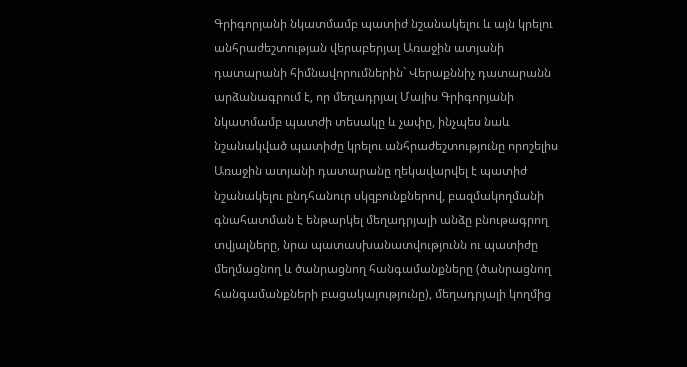Գրիգորյանի նկատմամբ պատիժ նշանակելու և այն կրելու անհրաժեշտության վերաբերյալ Առաջին ատյանի դատարանի հիմնավորումներին` Վերաքննիչ դատարանն արձանագրում է, որ մեղադրյալ Մայիս Գրիգորյանի նկատմամբ պատժի տեսակը և չափը, ինչպես նաև նշանակված պատիժը կրելու անհրաժեշտությունը որոշելիս Առաջին ատյանի դատարանը ղեկավարվել է պատիժ նշանակելու ընդհանուր սկզբունքներով, բազմակողմանի գնահատման է ենթարկել մեղադրյալի անձը բնութագրող տվյալները, նրա պատասխանատվությունն ու պատիժը մեղմացնող և ծանրացնող հանգամանքները (ծանրացնող հանգամանքների բացակայությունը), մեղադրյալի կողմից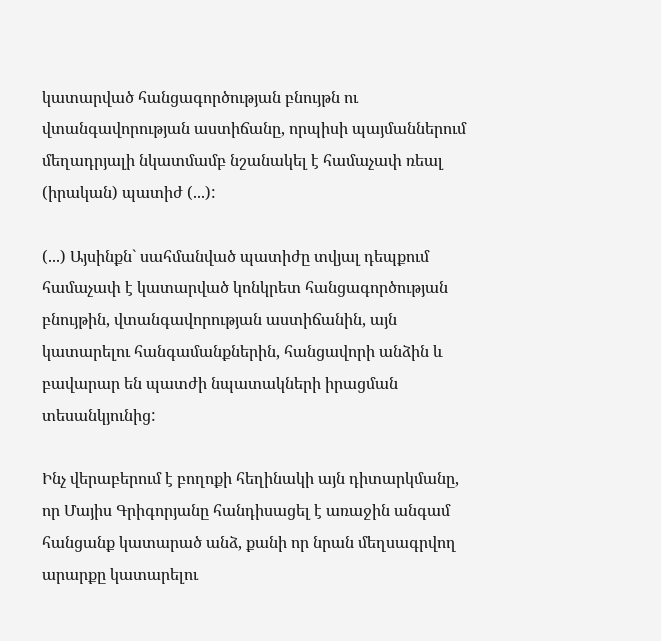կատարված հանցագործության բնույթն ու վտանգավորության աստիճանը, որպիսի պայմաններում մեղադրյալի նկատմամբ նշանակել է համաչափ ռեալ (իրական) պատիժ (...):

(...) Այսինքն` սահմանված պատիժը տվյալ դեպքում համաչափ է կատարված կոնկրետ հանցագործության բնույթին, վտանգավորության աստիճանին, այն կատարելու հանգամանքներին, հանցավորի անձին և բավարար են պատժի նպատակների իրացման տեսանկյունից:

Ինչ վերաբերում է բողոքի հեղինակի այն դիտարկմանը, որ Մայիս Գրիգորյանը հանդիսացել է առաջին անգամ հանցանք կատարած անձ, քանի որ նրան մեղսագրվող արարքը կատարելու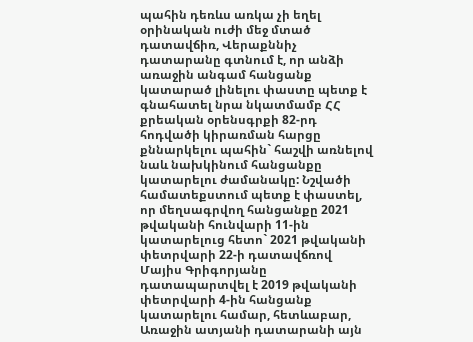պահին դեռևս առկա չի եղել օրինական ուժի մեջ մտած դատավճիռ, Վերաքննիչ դատարանը գտնում է, որ անձի առաջին անգամ հանցանք կատարած լինելու փաստը պետք է գնահատել նրա նկատմամբ ՀՀ քրեական օրենսգրքի 82-րդ հոդվածի կիրառման հարցը քննարկելու պահին` հաշվի առնելով նաև նախկինում հանցանքը կատարելու ժամանակը: Նշվածի համատեքստում պետք է փաստել, որ մեղսագրվող հանցանքը 2021 թվականի հունվարի 11-ին կատարելուց հետո` 2021 թվականի փետրվարի 22-ի դատավճռով Մայիս Գրիգորյանը դատապարտվել է 2019 թվականի փետրվարի 4-ին հանցանք կատարելու համար, հետևաբար, Առաջին ատյանի դատարանի այն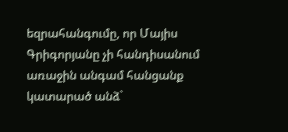եզրահանգումը, որ Մայիս Գրիգորյանը չի հանդիսանում առաջին անգամ հանցանք կատարած անձ`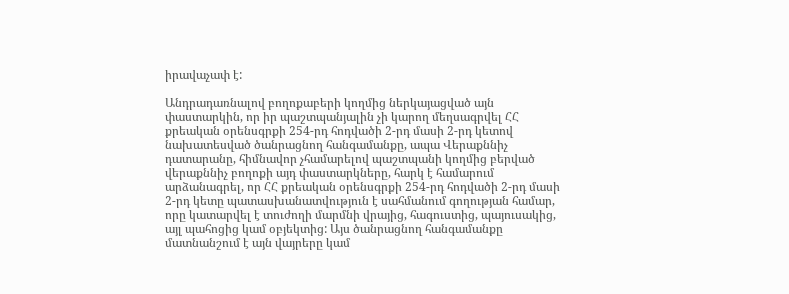իրավաչափ է:

Անդրադառնալով բողոքաբերի կողմից ներկայացված այն փաստարկին, որ իր պաշտպանյալին չի կարող մեղսագրվել ՀՀ քրեական օրենսգրքի 254-րդ հոդվածի 2-րդ մասի 2-րդ կետով նախատեսված ծանրացնող հանգամանքը, ապա Վերաքննիչ դատարանը, հիմնավոր չհամարելով պաշտպանի կողմից բերված վերաքննիչ բողոքի այդ փաստարկները, հարկ է համարում արձանագրել, որ ՀՀ քրեական օրենսգրքի 254-րդ հոդվածի 2-րդ մասի 2-րդ կետը պատասխանատվություն է սահմանում գողության համար, որը կատարվել է տուժողի մարմնի վրայից, հագուստից, պայուսակից, այլ պահոցից կամ օբյեկտից: Այս ծանրացնող հանգամանքը մատնանշում է այն վայրերը կամ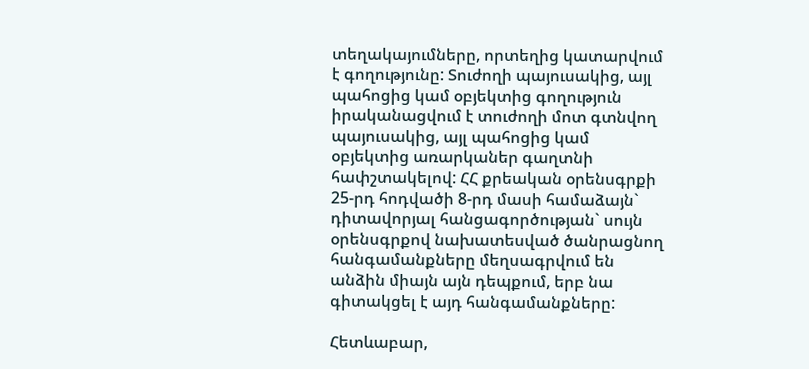տեղակայումները, որտեղից կատարվում է գողությունը: Տուժողի պայուսակից, այլ պահոցից կամ օբյեկտից գողություն իրականացվում է տուժողի մոտ գտնվող պայուսակից, այլ պահոցից կամ օբյեկտից առարկաներ գաղտնի հափշտակելով: ՀՀ քրեական օրենսգրքի 25-րդ հոդվածի 8-րդ մասի համաձայն` դիտավորյալ հանցագործության` սույն օրենսգրքով նախատեսված ծանրացնող հանգամանքները մեղսագրվում են անձին միայն այն դեպքում, երբ նա գիտակցել է այդ հանգամանքները:

Հետևաբար,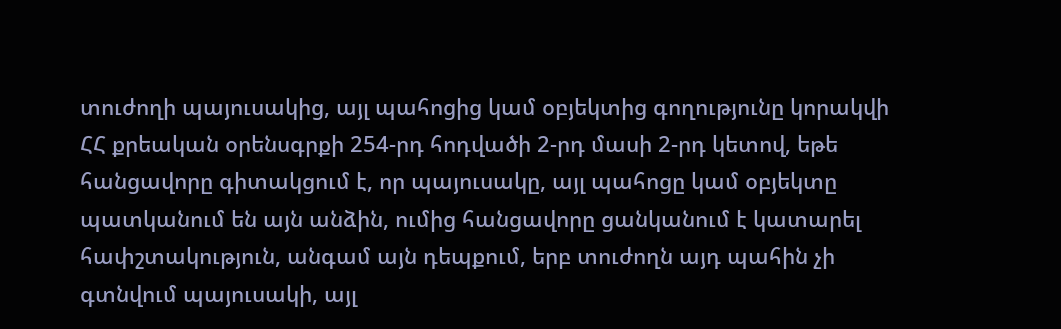տուժողի պայուսակից, այլ պահոցից կամ օբյեկտից գողությունը կորակվի ՀՀ քրեական օրենսգրքի 254-րդ հոդվածի 2-րդ մասի 2-րդ կետով, եթե հանցավորը գիտակցում է, որ պայուսակը, այլ պահոցը կամ օբյեկտը պատկանում են այն անձին, ումից հանցավորը ցանկանում է կատարել հափշտակություն, անգամ այն դեպքում, երբ տուժողն այդ պահին չի գտնվում պայուսակի, այլ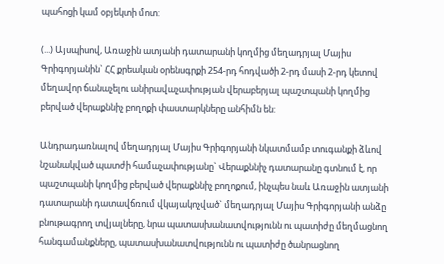պահոցի կամ օբյեկտի մոտ:

(...) Այսպիսով, Առաջին ատյանի դատարանի կողմից մեղադրյալ Մայիս Գրիգորյանին` ՀՀ քրեական օրենսգրքի 254-րդ հոդվածի 2-րդ մասի 2-րդ կետով մեղավոր ճանաչելու անիրավաչափության վերաբերյալ պաշտպանի կողմից բերված վերաքննիչ բողոքի փաստարկները անհիմն են:

Անդրադառնալով մեղադրյալ Մայիս Գրիգորյանի նկատմամբ տուգանքի ձևով նշանակված պատժի համաչափությանը` Վերաքննիչ դատարանը գտնում է, որ պաշտպանի կողմից բերված վերաքննիչ բողոքում, ինչպես նաև Առաջին ատյանի դատարանի դատավճռում վկայակոչված` մեղադրյալ Մայիս Գրիգորյանի անձը բնութագրող տվյալները, նրա պատասխանատվությունն ու պատիժը մեղմացնող հանգամանքները, պատասխանատվությունն ու պատիժը ծանրացնող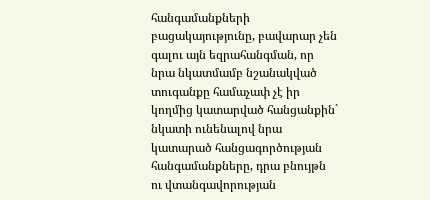հանգամանքների բացակայությունը, բավարար չեն գալու այն եզրահանգման, որ նրա նկատմամբ նշանակված տուգանքը համաչափ չէ իր կողմից կատարված հանցանքին` նկատի ունենալով նրա կատարած հանցագործության հանգամանքները, դրա բնույթն ու վտանգավորության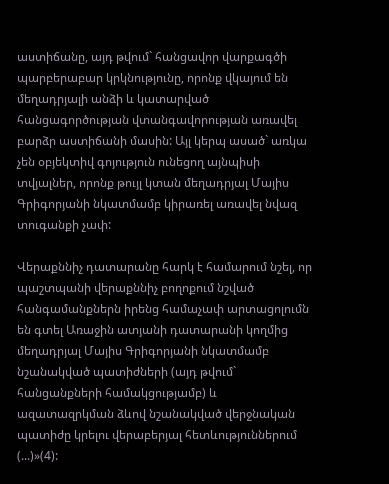աստիճանը, այդ թվում` հանցավոր վարքագծի պարբերաբար կրկնությունը, որոնք վկայում են մեղադրյալի անձի և կատարված հանցագործության վտանգավորության առավել բարձր աստիճանի մասին: Այլ կերպ ասած` առկա չեն օբյեկտիվ գոյություն ունեցող այնպիսի տվյալներ, որոնք թույլ կտան մեղադրյալ Մայիս Գրիգորյանի նկատմամբ կիրառել առավել նվազ տուգանքի չափ:

Վերաքննիչ դատարանը հարկ է համարում նշել, որ պաշտպանի վերաքննիչ բողոքում նշված հանգամանքներն իրենց համաչափ արտացոլումն են գտել Առաջին ատյանի դատարանի կողմից մեղադրյալ Մայիս Գրիգորյանի նկատմամբ նշանակված պատիժների (այդ թվում` հանցանքների համակցությամբ) և ազատազրկման ձևով նշանակված վերջնական պատիժը կրելու վերաբերյալ հետևություններում (...)»(4):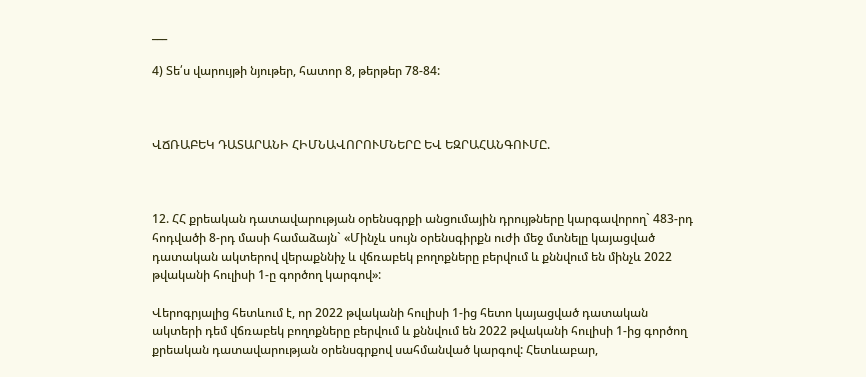___

4) Տե՛ս վարույթի նյութեր, հատոր 8, թերթեր 78-84:



ՎՃՌԱԲԵԿ ԴԱՏԱՐԱՆԻ ՀԻՄՆԱՎՈՐՈՒՄՆԵՐԸ ԵՎ ԵԶՐԱՀԱՆԳՈՒՄԸ.



12. ՀՀ քրեական դատավարության օրենսգրքի անցումային դրույթները կարգավորող` 483-րդ հոդվածի 8-րդ մասի համաձայն` «Մինչև սույն օրենսգիրքն ուժի մեջ մտնելը կայացված դատական ակտերով վերաքննիչ և վճռաբեկ բողոքները բերվում և քննվում են մինչև 2022 թվականի հուլիսի 1-ը գործող կարգով»:

Վերոգրյալից հետևում է, որ 2022 թվականի հուլիսի 1-ից հետո կայացված դատական ակտերի դեմ վճռաբեկ բողոքները բերվում և քննվում են 2022 թվականի հուլիսի 1-ից գործող քրեական դատավարության օրենսգրքով սահմանված կարգով: Հետևաբար,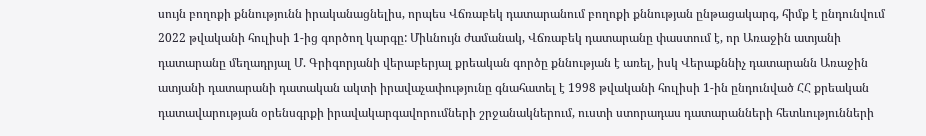սույն բողոքի քննությունն իրականացնելիս, որպես Վճռաբեկ դատարանում բողոքի քննության ընթացակարգ, հիմք է ընդունվում 2022 թվականի հուլիսի 1-ից գործող կարգը: Միևնույն ժամանակ, Վճռաբեկ դատարանը փաստում է, որ Առաջին ատյանի դատարանը մեղադրյալ Մ. Գրիգորյանի վերաբերյալ քրեական գործը քննության է առել, իսկ Վերաքննիչ դատարանն Առաջին ատյանի դատարանի դատական ակտի իրավաչափությունը գնահատել է 1998 թվականի հուլիսի 1-ին ընդունված ՀՀ քրեական դատավարության օրենսգրքի իրավակարգավորումների շրջանակներում, ուստի ստորադաս դատարանների հետևությունների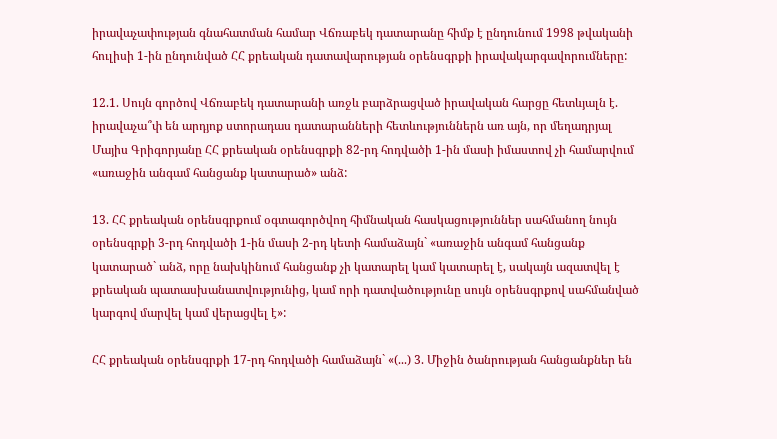իրավաչափության գնահատման համար Վճռաբեկ դատարանը հիմք է ընդունում 1998 թվականի հուլիսի 1-ին ընդունված ՀՀ քրեական դատավարության օրենսգրքի իրավակարգավորումները:

12.1. Սույն գործով Վճռաբեկ դատարանի առջև բարձրացված իրավական հարցը հետևյալն է. իրավաչա՞փ են արդյոք ստորադաս դատարանների հետևություններն առ այն, որ մեղադրյալ Մայիս Գրիգորյանը ՀՀ քրեական օրենսգրքի 82-րդ հոդվածի 1-ին մասի իմաստով չի համարվում «առաջին անգամ հանցանք կատարած» անձ:

13. ՀՀ քրեական օրենսգրքում օգտագործվող հիմնական հասկացություններ սահմանող նույն օրենսգրքի 3-րդ հոդվածի 1-ին մասի 2-րդ կետի համաձայն` «առաջին անգամ հանցանք կատարած` անձ, որը նախկինում հանցանք չի կատարել կամ կատարել է, սակայն ազատվել է քրեական պատասխանատվությունից, կամ որի դատվածությունը սույն օրենսգրքով սահմանված կարգով մարվել կամ վերացվել է»:

ՀՀ քրեական օրենսգրքի 17-րդ հոդվածի համաձայն` «(...) 3. Միջին ծանրության հանցանքներ են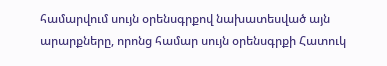համարվում սույն օրենսգրքով նախատեսված այն արարքները, որոնց համար սույն օրենսգրքի Հատուկ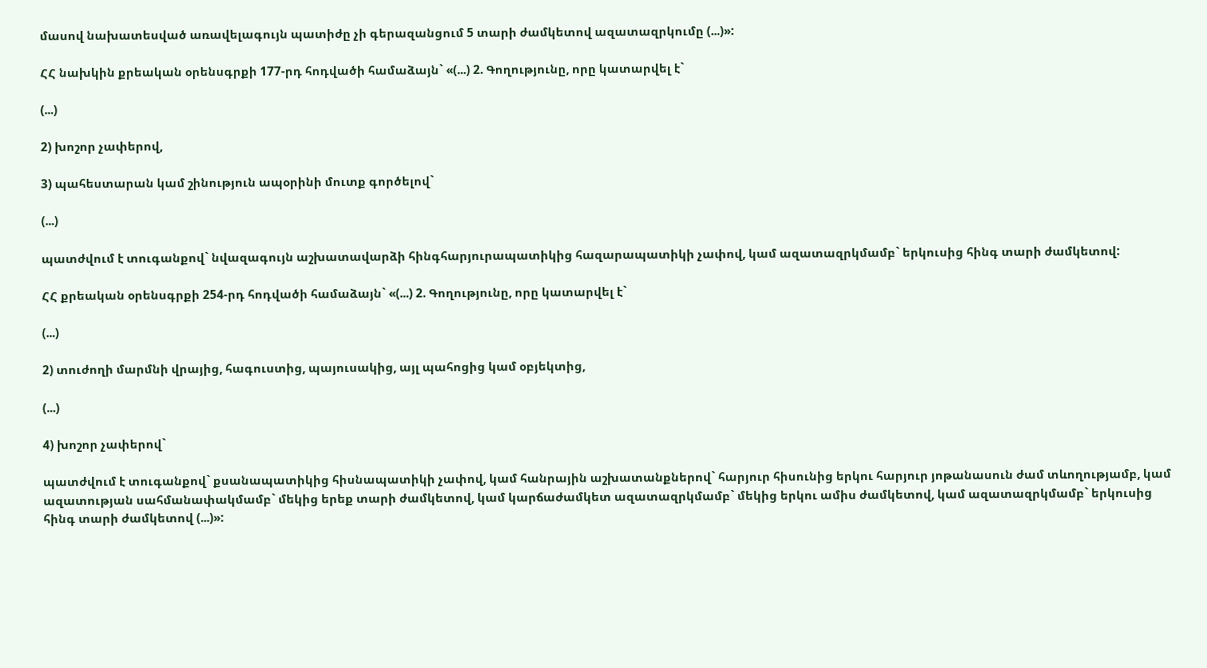մասով նախատեսված առավելագույն պատիժը չի գերազանցում 5 տարի ժամկետով ազատազրկումը (...)»:

ՀՀ նախկին քրեական օրենսգրքի 177-րդ հոդվածի համաձայն` «(...) 2. Գողությունը, որը կատարվել է`

(...)

2) խոշոր չափերով,

3) պահեստարան կամ շինություն ապօրինի մուտք գործելով`

(...)

պատժվում է տուգանքով` նվազագույն աշխատավարձի հինգհարյուրապատիկից հազարապատիկի չափով, կամ ազատազրկմամբ` երկուսից հինգ տարի ժամկետով:

ՀՀ քրեական օրենսգրքի 254-րդ հոդվածի համաձայն` «(...) 2. Գողությունը, որը կատարվել է`

(...)

2) տուժողի մարմնի վրայից, հագուստից, պայուսակից, այլ պահոցից կամ օբյեկտից,

(...)

4) խոշոր չափերով`

պատժվում է տուգանքով` քսանապատիկից հիսնապատիկի չափով, կամ հանրային աշխատանքներով` հարյուր հիսունից երկու հարյուր յոթանասուն ժամ տևողությամբ, կամ ազատության սահմանափակմամբ` մեկից երեք տարի ժամկետով, կամ կարճաժամկետ ազատազրկմամբ` մեկից երկու ամիս ժամկետով, կամ ազատազրկմամբ` երկուսից հինգ տարի ժամկետով (...)»: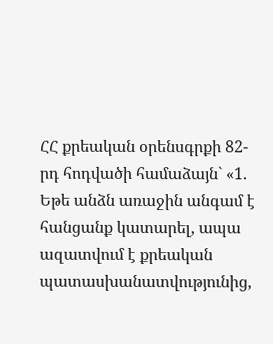ՀՀ քրեական օրենսգրքի 82-րդ հոդվածի համաձայն` «1. Եթե անձն առաջին անգամ է հանցանք կատարել, ապա ազատվում է քրեական պատասխանատվությունից,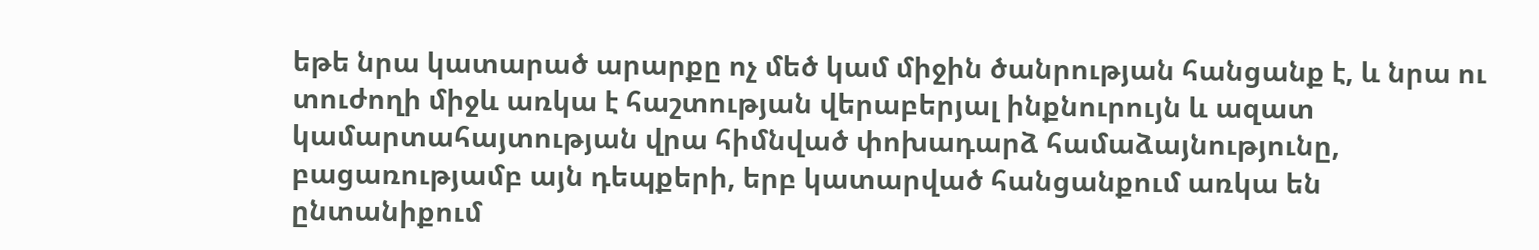եթե նրա կատարած արարքը ոչ մեծ կամ միջին ծանրության հանցանք է, և նրա ու տուժողի միջև առկա է հաշտության վերաբերյալ ինքնուրույն և ազատ կամարտահայտության վրա հիմնված փոխադարձ համաձայնությունը, բացառությամբ այն դեպքերի, երբ կատարված հանցանքում առկա են ընտանիքում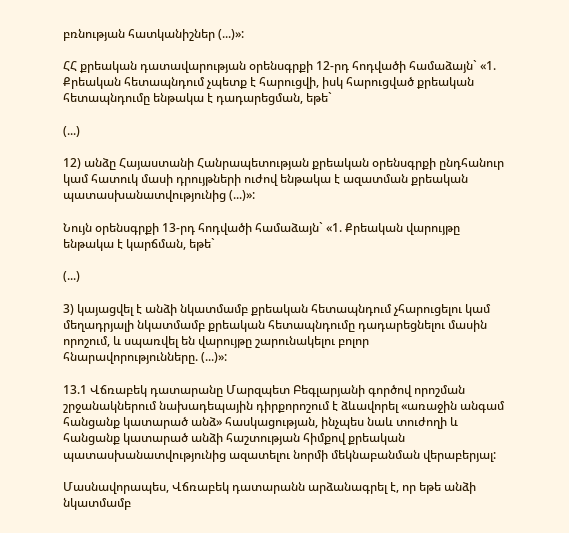բռնության հատկանիշներ (...)»:

ՀՀ քրեական դատավարության օրենսգրքի 12-րդ հոդվածի համաձայն` «1. Քրեական հետապնդում չպետք է հարուցվի, իսկ հարուցված քրեական հետապնդումը ենթակա է դադարեցման, եթե`

(...)

12) անձը Հայաստանի Հանրապետության քրեական օրենսգրքի ընդհանուր կամ հատուկ մասի դրույթների ուժով ենթակա է ազատման քրեական պատասխանատվությունից (...)»:

Նույն օրենսգրքի 13-րդ հոդվածի համաձայն` «1. Քրեական վարույթը ենթակա է կարճման, եթե`

(...)

3) կայացվել է անձի նկատմամբ քրեական հետապնդում չհարուցելու կամ մեղադրյալի նկատմամբ քրեական հետապնդումը դադարեցնելու մասին որոշում, և սպառվել են վարույթը շարունակելու բոլոր հնարավորությունները. (...)»:

13.1 Վճռաբեկ դատարանը Մարզպետ Բեգլարյանի գործով որոշման շրջանակներում նախադեպային դիրքորոշում է ձևավորել «առաջին անգամ հանցանք կատարած անձ» հասկացության, ինչպես նաև տուժողի և հանցանք կատարած անձի հաշտության հիմքով քրեական պատասխանատվությունից ազատելու նորմի մեկնաբանման վերաբերյալ:

Մասնավորապես, Վճռաբեկ դատարանն արձանագրել է, որ եթե անձի նկատմամբ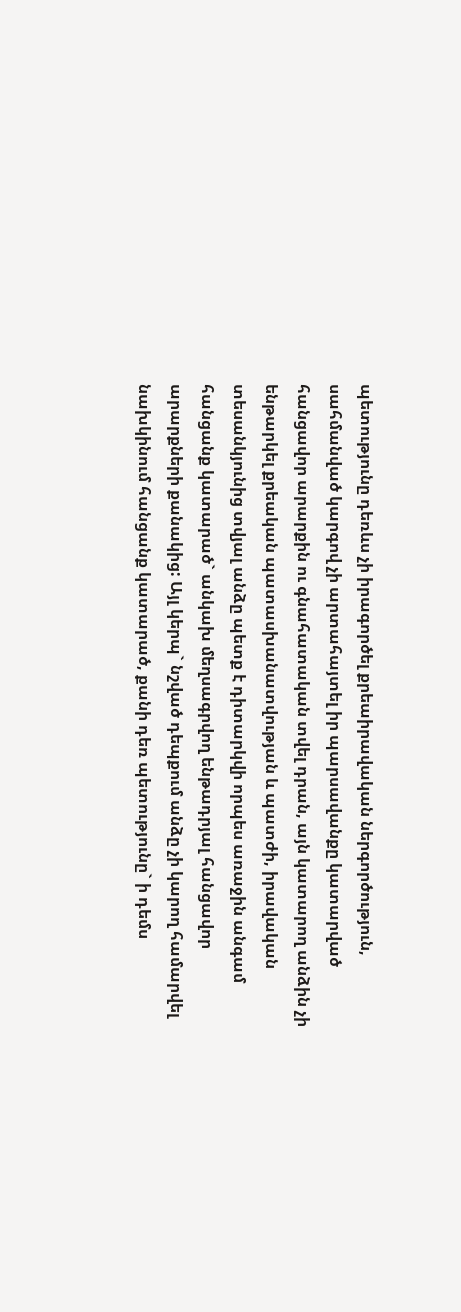պետությունը դեռևս չի իրագործել քրեաիրավական ներգործություն, սահմանված կարգով չի արտահայտել իր պարսավանքը կատարված հանցավոր արարքին ու գնահատական տվել դրան, այն կատարող անձին չի ենթարկել քրեական պատասխանատվության և պատժի, իրավական տեսանկյունից տվյալ անձը պետք է դիտարկվի որպես առաջին անգամ հանցանք կատարած` անկախ մեղսագրվող ենթադրյալ հանցավոր արարքների քանակից: Այլ կերպ` նշված դեպքում անձը չի կարող համարվել նախկինում հանցանք կատարած, քանի դեռ պետությունը` ի դեմս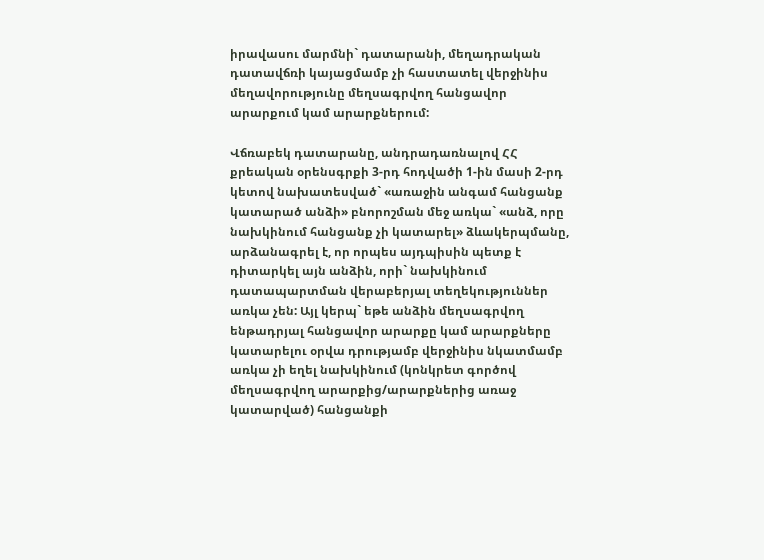իրավասու մարմնի` դատարանի, մեղադրական դատավճռի կայացմամբ չի հաստատել վերջինիս մեղավորությունը մեղսագրվող հանցավոր արարքում կամ արարքներում:

Վճռաբեկ դատարանը, անդրադառնալով ՀՀ քրեական օրենսգրքի 3-րդ հոդվածի 1-ին մասի 2-րդ կետով նախատեսված` «առաջին անգամ հանցանք կատարած անձի» բնորոշման մեջ առկա` «անձ, որը նախկինում հանցանք չի կատարել» ձևակերպմանը, արձանագրել է, որ որպես այդպիսին պետք է դիտարկել այն անձին, որի` նախկինում դատապարտման վերաբերյալ տեղեկություններ առկա չեն: Այլ կերպ` եթե անձին մեղսագրվող ենթադրյալ հանցավոր արարքը կամ արարքները կատարելու օրվա դրությամբ վերջինիս նկատմամբ առկա չի եղել նախկինում (կոնկրետ գործով մեղսագրվող արարքից/արարքներից առաջ կատարված) հանցանքի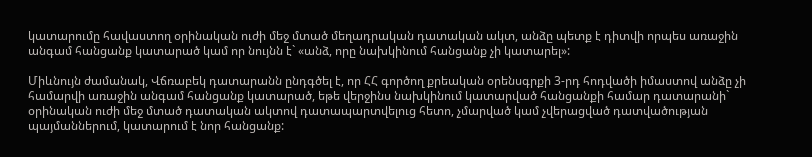կատարումը հավաստող օրինական ուժի մեջ մտած մեղադրական դատական ակտ, անձը պետք է դիտվի որպես առաջին անգամ հանցանք կատարած կամ որ նույնն է` «անձ, որը նախկինում հանցանք չի կատարել»:

Միևնույն ժամանակ, Վճռաբեկ դատարանն ընդգծել է, որ ՀՀ գործող քրեական օրենսգրքի 3-րդ հոդվածի իմաստով անձը չի համարվի առաջին անգամ հանցանք կատարած, եթե վերջինս նախկինում կատարված հանցանքի համար դատարանի` օրինական ուժի մեջ մտած դատական ակտով դատապարտվելուց հետո, չմարված կամ չվերացված դատվածության պայմաններում, կատարում է նոր հանցանք: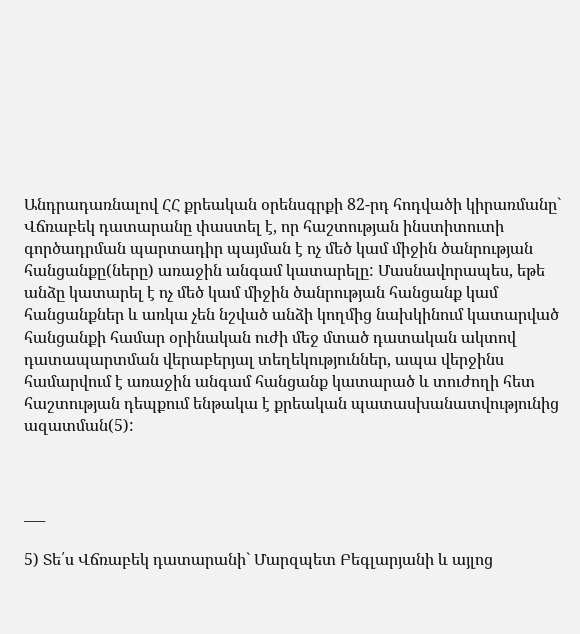Անդրադառնալով ՀՀ քրեական օրենսգրքի 82-րդ հոդվածի կիրառմանը` Վճռաբեկ դատարանը փաստել է, որ հաշտության ինստիտուտի գործադրման պարտադիր պայման է ոչ մեծ կամ միջին ծանրության հանցանքը(ները) առաջին անգամ կատարելը: Մասնավորապես, եթե անձը կատարել է ոչ մեծ կամ միջին ծանրության հանցանք կամ հանցանքներ և առկա չեն նշված անձի կողմից նախկինում կատարված հանցանքի համար օրինական ուժի մեջ մտած դատական ակտով դատապարտման վերաբերյալ տեղեկություններ, ապա վերջինս համարվում է առաջին անգամ հանցանք կատարած և տուժողի հետ հաշտության դեպքում ենթակա է քրեական պատասխանատվությունից ազատման(5):



___

5) Տե՛ս Վճռաբեկ դատարանի` Մարզպետ Բեգլարյանի և այլոց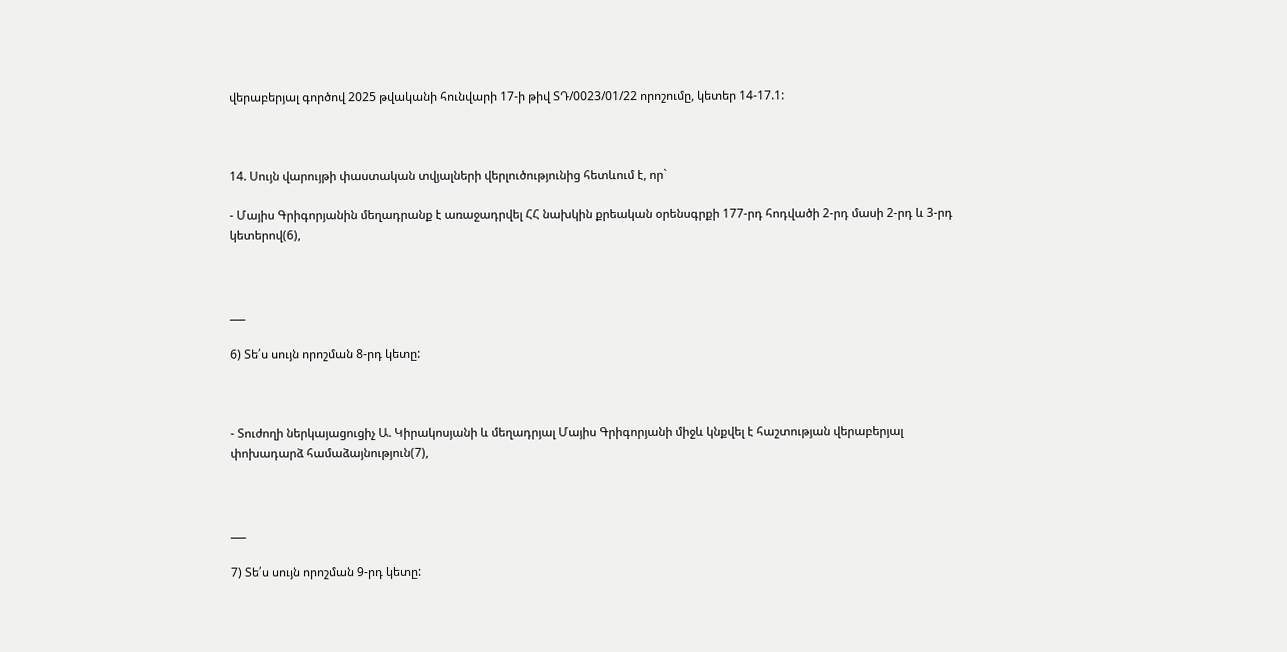վերաբերյալ գործով 2025 թվականի հունվարի 17-ի թիվ ՏԴ/0023/01/22 որոշումը, կետեր 14-17.1:



14. Սույն վարույթի փաստական տվյալների վերլուծությունից հետևում է, որ`

- Մայիս Գրիգորյանին մեղադրանք է առաջադրվել ՀՀ նախկին քրեական օրենսգրքի 177-րդ հոդվածի 2-րդ մասի 2-րդ և 3-րդ կետերով(6),



___

6) Տե՛ս սույն որոշման 8-րդ կետը:



- Տուժողի ներկայացուցիչ Ա. Կիրակոսյանի և մեղադրյալ Մայիս Գրիգորյանի միջև կնքվել է հաշտության վերաբերյալ փոխադարձ համաձայնություն(7),



___

7) Տե՛ս սույն որոշման 9-րդ կետը: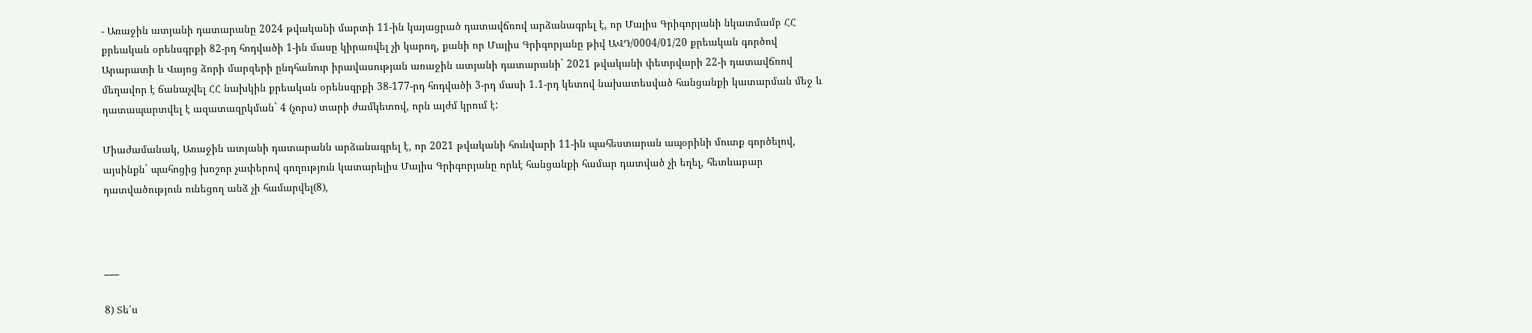- Առաջին ատյանի դատարանը 2024 թվականի մարտի 11-ին կայացրած դատավճռով արձանագրել է, որ Մայիս Գրիգորյանի նկատմամբ ՀՀ քրեական օրենսգրքի 82-րդ հոդվածի 1-ին մասը կիրառվել չի կարող, քանի որ Մայիս Գրիգորյանը թիվ ԱՎԴ/0004/01/20 քրեական գործով Արարատի և Վայոց ձորի մարզերի ընդհանուր իրավասության առաջին ատյանի դատարանի` 2021 թվականի փետրվարի 22-ի դատավճռով մեղավոր է ճանաչվել ՀՀ նախկին քրեական օրենսգրքի 38-177-րդ հոդվածի 3-րդ մասի 1.1-րդ կետով նախատեսված հանցանքի կատարման մեջ և դատապարտվել է ազատազրկման` 4 (չորս) տարի ժամկետով, որն այժմ կրում է:

Միաժամանակ, Առաջին ատյանի դատարանն արձանագրել է, որ 2021 թվականի հունվարի 11-ին պահեստարան ապօրինի մուտք գործելով, այսինքն` պահոցից խոշոր չափերով գողություն կատարելիս Մայիս Գրիգորյանը որևէ հանցանքի համար դատված չի եղել, հետևաբար դատվածություն ունեցող անձ չի համարվել(8),



___

8) Տե՛ս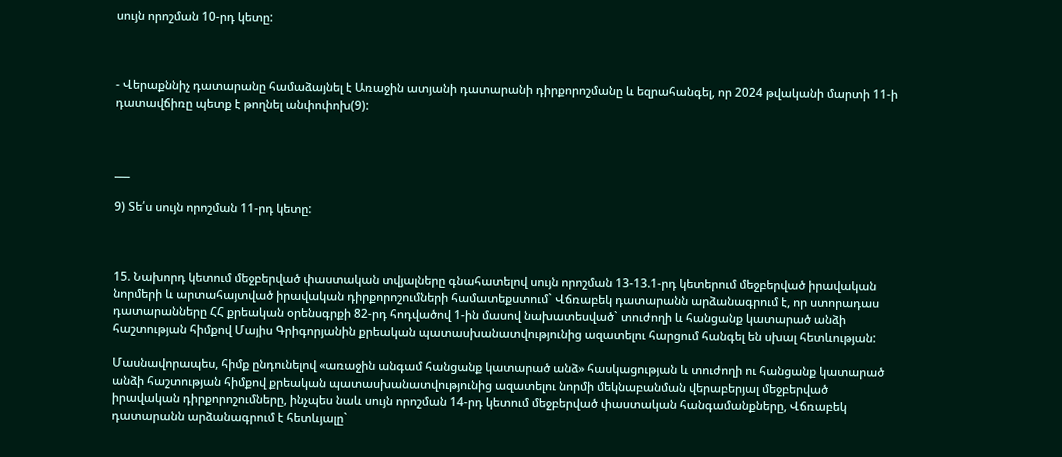սույն որոշման 10-րդ կետը:



- Վերաքննիչ դատարանը համաձայնել է Առաջին ատյանի դատարանի դիրքորոշմանը և եզրահանգել, որ 2024 թվականի մարտի 11-ի դատավճիռը պետք է թողնել անփոփոխ(9):



___

9) Տե՛ս սույն որոշման 11-րդ կետը:



15. Նախորդ կետում մեջբերված փաստական տվյալները գնահատելով սույն որոշման 13-13.1-րդ կետերում մեջբերված իրավական նորմերի և արտահայտված իրավական դիրքորոշումների համատեքստում` Վճռաբեկ դատարանն արձանագրում է, որ ստորադաս դատարանները ՀՀ քրեական օրենսգրքի 82-րդ հոդվածով 1-ին մասով նախատեսված` տուժողի և հանցանք կատարած անձի հաշտության հիմքով Մայիս Գրիգորյանին քրեական պատասխանատվությունից ազատելու հարցում հանգել են սխալ հետևության:

Մասնավորապես, հիմք ընդունելով «առաջին անգամ հանցանք կատարած անձ» հասկացության և տուժողի ու հանցանք կատարած անձի հաշտության հիմքով քրեական պատասխանատվությունից ազատելու նորմի մեկնաբանման վերաբերյալ մեջբերված իրավական դիրքորոշումները, ինչպես նաև սույն որոշման 14-րդ կետում մեջբերված փաստական հանգամանքները, Վճռաբեկ դատարանն արձանագրում է հետևյալը`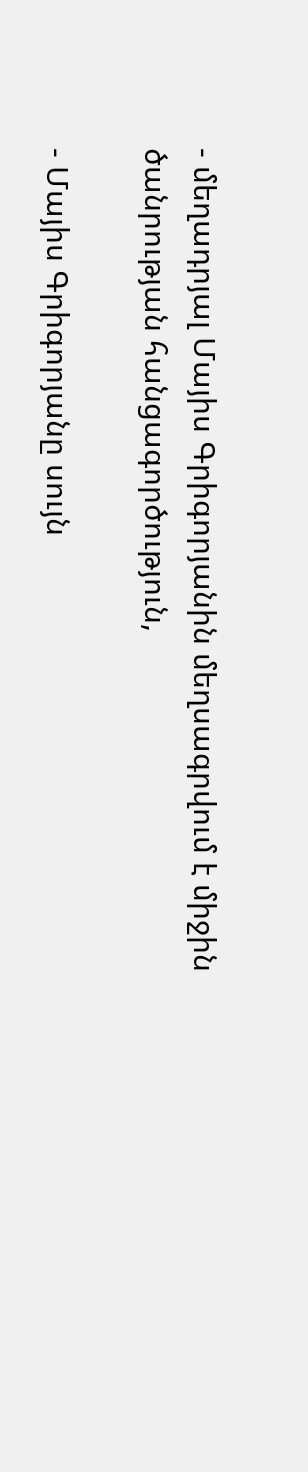- մեղադրյալ Մայիս Գրիգորյանին մեղսագրվում է միջին ծանրության հանցագործություն,

- Մայիս Գրիգորյանը սույն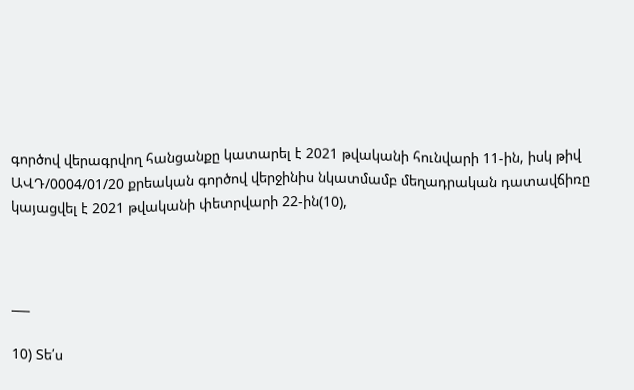գործով վերագրվող հանցանքը կատարել է 2021 թվականի հունվարի 11-ին, իսկ թիվ ԱՎԴ/0004/01/20 քրեական գործով վերջինիս նկատմամբ մեղադրական դատավճիռը կայացվել է 2021 թվականի փետրվարի 22-ին(10),



___

10) Տե՛ս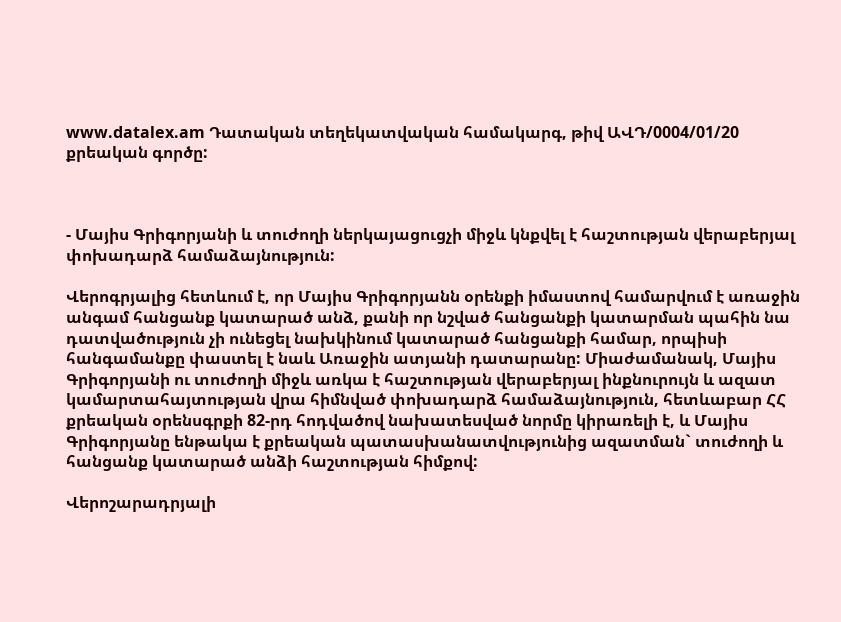www.datalex.am Դատական տեղեկատվական համակարգ, թիվ ԱՎԴ/0004/01/20 քրեական գործը:



- Մայիս Գրիգորյանի և տուժողի ներկայացուցչի միջև կնքվել է հաշտության վերաբերյալ փոխադարձ համաձայնություն:

Վերոգրյալից հետևում է, որ Մայիս Գրիգորյանն օրենքի իմաստով համարվում է առաջին անգամ հանցանք կատարած անձ, քանի որ նշված հանցանքի կատարման պահին նա դատվածություն չի ունեցել նախկինում կատարած հանցանքի համար, որպիսի հանգամանքը փաստել է նաև Առաջին ատյանի դատարանը: Միաժամանակ, Մայիս Գրիգորյանի ու տուժողի միջև առկա է հաշտության վերաբերյալ ինքնուրույն և ազատ կամարտահայտության վրա հիմնված փոխադարձ համաձայնություն, հետևաբար ՀՀ քրեական օրենսգրքի 82-րդ հոդվածով նախատեսված նորմը կիրառելի է, և Մայիս Գրիգորյանը ենթակա է քրեական պատասխանատվությունից ազատման` տուժողի և հանցանք կատարած անձի հաշտության հիմքով:

Վերոշարադրյալի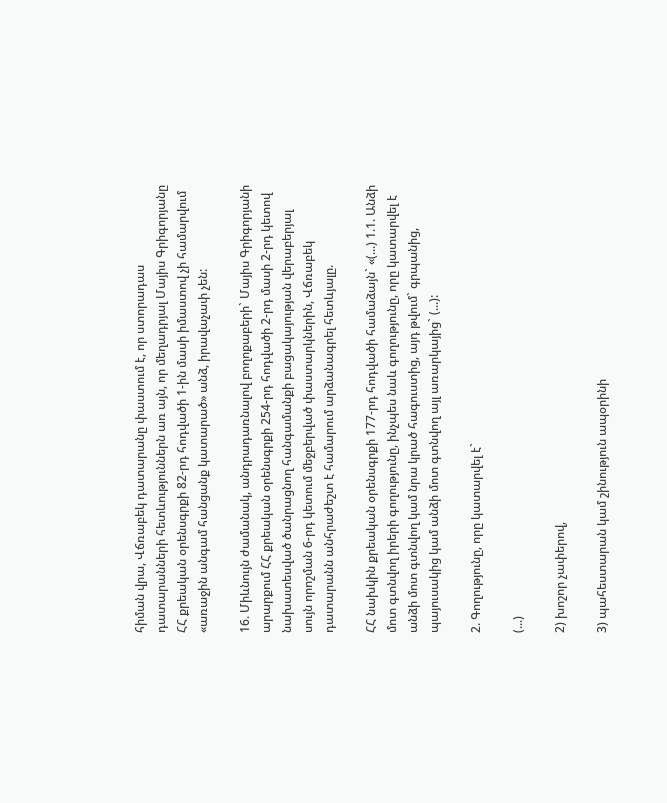հիման վրա, Վճռաբեկ դատարանը փաստում է, որ ստորադաս դատարանների հետևություններն առ այն, որ մեղադրյալ Մայիս Գրիգորյանը ՀՀ քրեական օրենսգրքի 82-րդ հոդվածի 1-ին մասի իմաստով չի համարվում «առաջին անգամ հանցանք կատարած» անձ, իրավաչափ չեն:

16. Միևնույն ժամանակ, անդրադառնալով բողոքաբերի` Մայիս Գրիգորյանի արարքում ՀՀ քրեական օրենսգրքի 254-րդ հոդվածի 2-րդ մասի 2-րդ կետով նախատեսված ծանրացնող հանգամանքի բացակայության վերաբերյալ սույն որոշման 6-րդ կետում մեջբերված փաստարկներին, Վճռաբեկ դատարանն անհրաժեշտ է համարում արձանագրել հետևյալը.

ՀՀ նախկին քրեական օրենսգրքի 177-րդ հոդվածի համաձայն` «(...) 1.1. Անձի մոտ գտնվող իրերի գողությունը, ինչպես նաև գողությունը, որը կատարվել է անձի մոտ գտնվող կամ նրա կրած հագուստից, այդ թվում` գրպանից, պայուսակից կամ անձի մոտ գտնվող այլ առարկայից` (...):

2. Գողությունը, որը կատարվել է`

(...)

2) խոշոր չափերով,

3) պահեստարան կամ շինություն ապօրինի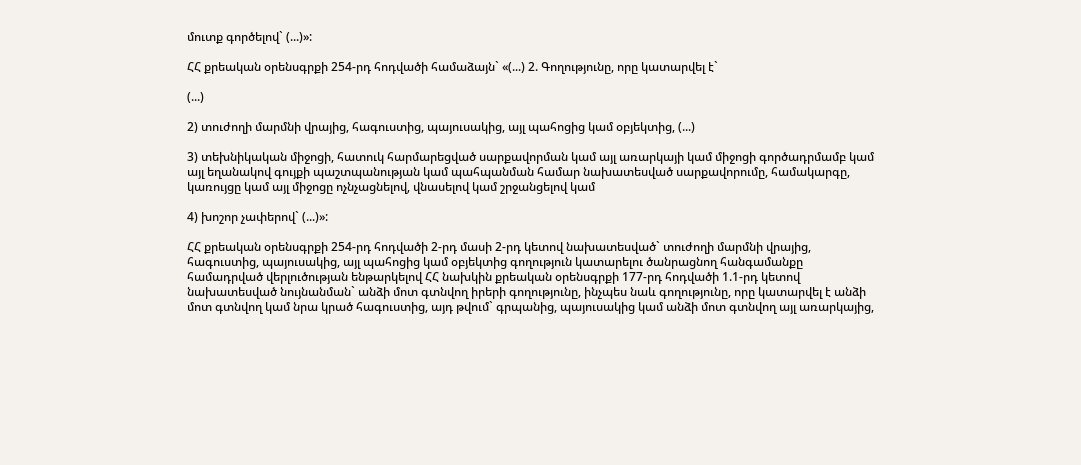մուտք գործելով` (...)»:

ՀՀ քրեական օրենսգրքի 254-րդ հոդվածի համաձայն` «(...) 2. Գողությունը, որը կատարվել է`

(...)

2) տուժողի մարմնի վրայից, հագուստից, պայուսակից, այլ պահոցից կամ օբյեկտից, (...)

3) տեխնիկական միջոցի, հատուկ հարմարեցված սարքավորման կամ այլ առարկայի կամ միջոցի գործադրմամբ կամ այլ եղանակով գույքի պաշտպանության կամ պահպանման համար նախատեսված սարքավորումը, համակարգը, կառույցը կամ այլ միջոցը ոչնչացնելով, վնասելով կամ շրջանցելով կամ

4) խոշոր չափերով` (...)»:

ՀՀ քրեական օրենսգրքի 254-րդ հոդվածի 2-րդ մասի 2-րդ կետով նախատեսված` տուժողի մարմնի վրայից, հագուստից, պայուսակից, այլ պահոցից կամ օբյեկտից գողություն կատարելու ծանրացնող հանգամանքը համադրված վերլուծության ենթարկելով ՀՀ նախկին քրեական օրենսգրքի 177-րդ հոդվածի 1.1-րդ կետով նախատեսված նույնանման` անձի մոտ գտնվող իրերի գողությունը, ինչպես նաև գողությունը, որը կատարվել է անձի մոտ գտնվող կամ նրա կրած հագուստից, այդ թվում` գրպանից, պայուսակից կամ անձի մոտ գտնվող այլ առարկայից,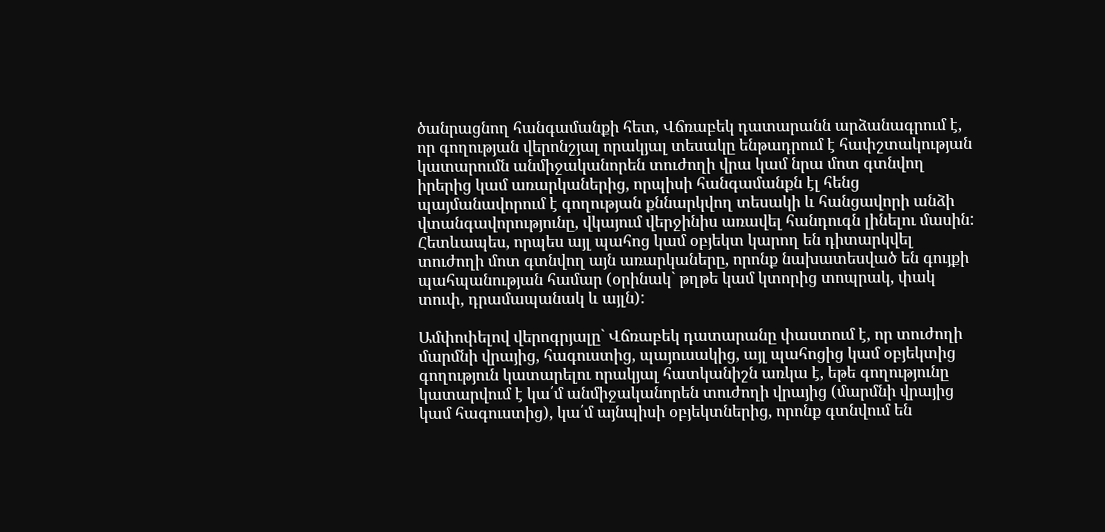ծանրացնող հանգամանքի հետ, Վճռաբեկ դատարանն արձանագրում է, որ գողության վերոնշյալ որակյալ տեսակը ենթադրում է հափշտակության կատարումն անմիջականորեն տուժողի վրա կամ նրա մոտ գտնվող իրերից կամ առարկաներից, որպիսի հանգամանքն էլ հենց պայմանավորում է գողության քննարկվող տեսակի և հանցավորի անձի վտանգավորությունը, վկայում վերջինիս առավել հանդուգն լինելու մասին: Հետևապես, որպես այլ պահոց կամ օբյեկտ կարող են դիտարկվել տուժողի մոտ գտնվող այն առարկաները, որոնք նախատեսված են գույքի պահպանության համար (օրինակ` թղթե կամ կտորից տոպրակ, փակ տուփ, դրամապանակ և այլն):

Ամփոփելով վերոգրյալը` Վճռաբեկ դատարանը փաստում է, որ տուժողի մարմնի վրայից, հագուստից, պայուսակից, այլ պահոցից կամ օբյեկտից գողություն կատարելու որակյալ հատկանիշն առկա է, եթե գողությունը կատարվում է կա՛մ անմիջականորեն տուժողի վրայից (մարմնի վրայից կամ հագուստից), կա՛մ այնպիսի օբյեկտներից, որոնք գտնվում են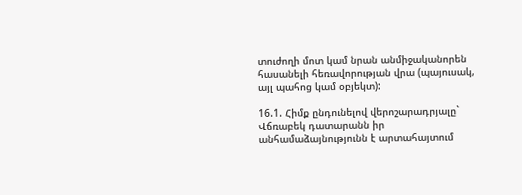տուժողի մոտ կամ նրան անմիջականորեն հասանելի հեռավորության վրա (պայուսակ, այլ պահոց կամ օբյեկտ):

16.1. Հիմք ընդունելով վերոշարադրյալը` Վճռաբեկ դատարանն իր անհամաձայնությունն է արտահայտում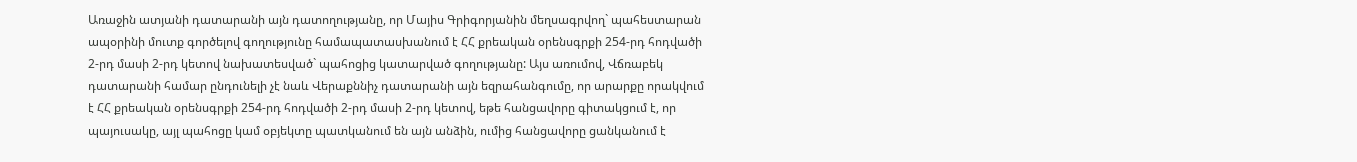Առաջին ատյանի դատարանի այն դատողությանը, որ Մայիս Գրիգորյանին մեղսագրվող` պահեստարան ապօրինի մուտք գործելով գողությունը համապատասխանում է ՀՀ քրեական օրենսգրքի 254-րդ հոդվածի 2-րդ մասի 2-րդ կետով նախատեսված` պահոցից կատարված գողությանը: Այս առումով, Վճռաբեկ դատարանի համար ընդունելի չէ նաև Վերաքննիչ դատարանի այն եզրահանգումը, որ արարքը որակվում է ՀՀ քրեական օրենսգրքի 254-րդ հոդվածի 2-րդ մասի 2-րդ կետով, եթե հանցավորը գիտակցում է, որ պայուսակը, այլ պահոցը կամ օբյեկտը պատկանում են այն անձին, ումից հանցավորը ցանկանում է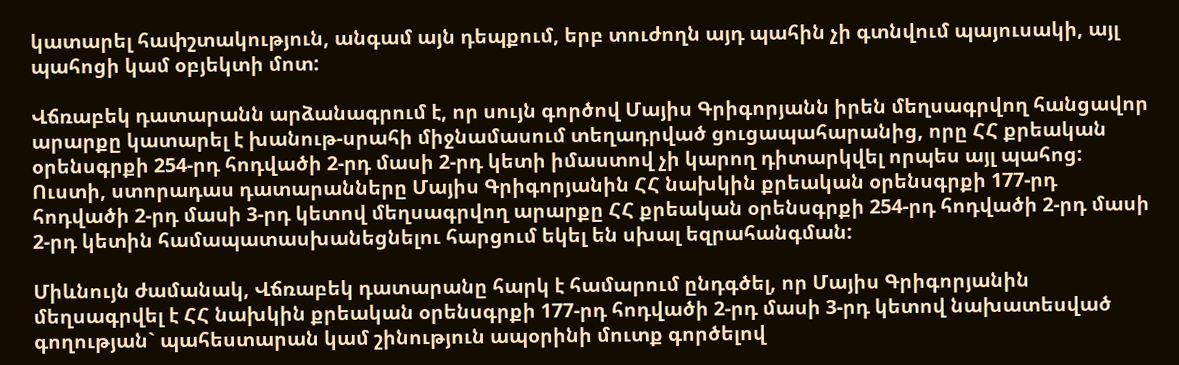կատարել հափշտակություն, անգամ այն դեպքում, երբ տուժողն այդ պահին չի գտնվում պայուսակի, այլ պահոցի կամ օբյեկտի մոտ:

Վճռաբեկ դատարանն արձանագրում է, որ սույն գործով Մայիս Գրիգորյանն իրեն մեղսագրվող հանցավոր արարքը կատարել է խանութ-սրահի միջնամասում տեղադրված ցուցապահարանից, որը ՀՀ քրեական օրենսգրքի 254-րդ հոդվածի 2-րդ մասի 2-րդ կետի իմաստով չի կարող դիտարկվել որպես այլ պահոց: Ուստի, ստորադաս դատարանները Մայիս Գրիգորյանին ՀՀ նախկին քրեական օրենսգրքի 177-րդ հոդվածի 2-րդ մասի 3-րդ կետով մեղսագրվող արարքը ՀՀ քրեական օրենսգրքի 254-րդ հոդվածի 2-րդ մասի 2-րդ կետին համապատասխանեցնելու հարցում եկել են սխալ եզրահանգման:

Միևնույն ժամանակ, Վճռաբեկ դատարանը հարկ է համարում ընդգծել, որ Մայիս Գրիգորյանին մեղսագրվել է ՀՀ նախկին քրեական օրենսգրքի 177-րդ հոդվածի 2-րդ մասի 3-րդ կետով նախատեսված գողության` պահեստարան կամ շինություն ապօրինի մուտք գործելով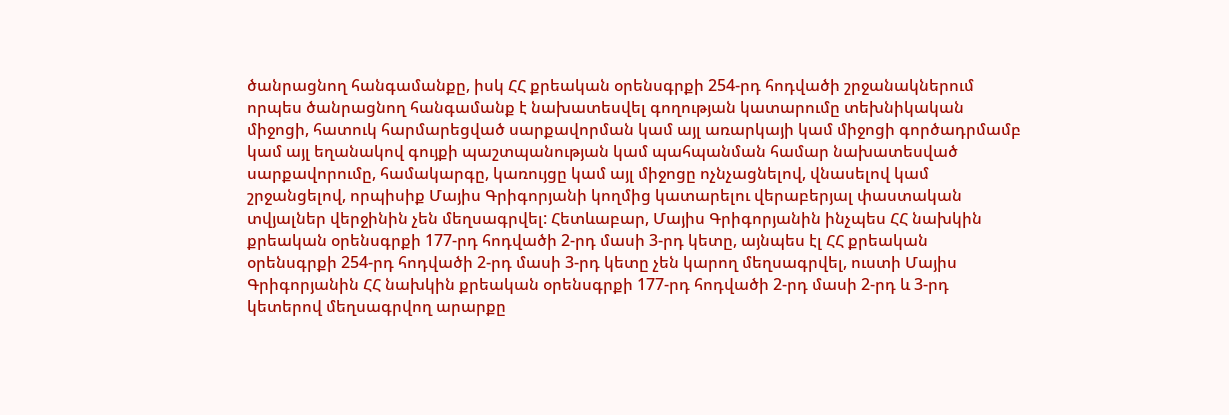ծանրացնող հանգամանքը, իսկ ՀՀ քրեական օրենսգրքի 254-րդ հոդվածի շրջանակներում որպես ծանրացնող հանգամանք է նախատեսվել գողության կատարումը տեխնիկական միջոցի, հատուկ հարմարեցված սարքավորման կամ այլ առարկայի կամ միջոցի գործադրմամբ կամ այլ եղանակով գույքի պաշտպանության կամ պահպանման համար նախատեսված սարքավորումը, համակարգը, կառույցը կամ այլ միջոցը ոչնչացնելով, վնասելով կամ շրջանցելով, որպիսիք Մայիս Գրիգորյանի կողմից կատարելու վերաբերյալ փաստական տվյալներ վերջինին չեն մեղսագրվել: Հետևաբար, Մայիս Գրիգորյանին ինչպես ՀՀ նախկին քրեական օրենսգրքի 177-րդ հոդվածի 2-րդ մասի 3-րդ կետը, այնպես էլ ՀՀ քրեական օրենսգրքի 254-րդ հոդվածի 2-րդ մասի 3-րդ կետը չեն կարող մեղսագրվել, ուստի Մայիս Գրիգորյանին ՀՀ նախկին քրեական օրենսգրքի 177-րդ հոդվածի 2-րդ մասի 2-րդ և 3-րդ կետերով մեղսագրվող արարքը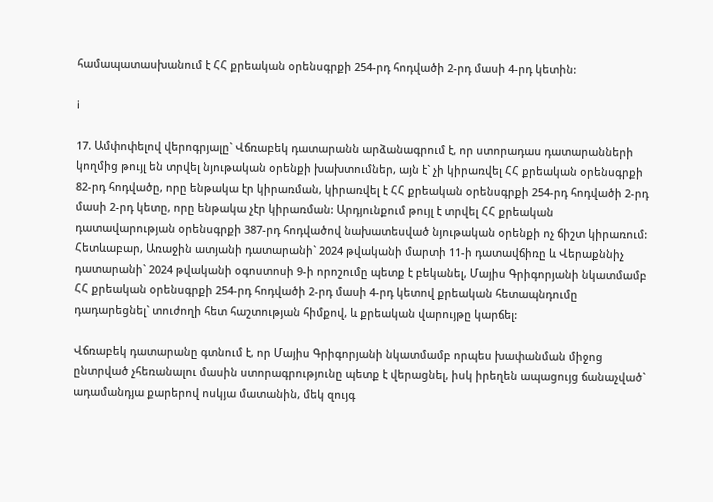համապատասխանում է ՀՀ քրեական օրենսգրքի 254-րդ հոդվածի 2-րդ մասի 4-րդ կետին:

i

17. Ամփոփելով վերոգրյալը` Վճռաբեկ դատարանն արձանագրում է, որ ստորադաս դատարանների կողմից թույլ են տրվել նյութական օրենքի խախտումներ, այն է` չի կիրառվել ՀՀ քրեական օրենսգրքի 82-րդ հոդվածը, որը ենթակա էր կիրառման, կիրառվել է ՀՀ քրեական օրենսգրքի 254-րդ հոդվածի 2-րդ մասի 2-րդ կետը, որը ենթակա չէր կիրառման: Արդյունքում թույլ է տրվել ՀՀ քրեական դատավարության օրենսգրքի 387-րդ հոդվածով նախատեսված նյութական օրենքի ոչ ճիշտ կիրառում: Հետևաբար, Առաջին ատյանի դատարանի` 2024 թվականի մարտի 11-ի դատավճիռը և Վերաքննիչ դատարանի` 2024 թվականի օգոստոսի 9-ի որոշումը պետք է բեկանել, Մայիս Գրիգորյանի նկատմամբ ՀՀ քրեական օրենսգրքի 254-րդ հոդվածի 2-րդ մասի 4-րդ կետով քրեական հետապնդումը դադարեցնել` տուժողի հետ հաշտության հիմքով, և քրեական վարույթը կարճել:

Վճռաբեկ դատարանը գտնում է, որ Մայիս Գրիգորյանի նկատմամբ որպես խափանման միջոց ընտրված չհեռանալու մասին ստորագրությունը պետք է վերացնել, իսկ իրեղեն ապացույց ճանաչված` ադամանդյա քարերով ոսկյա մատանին, մեկ զույգ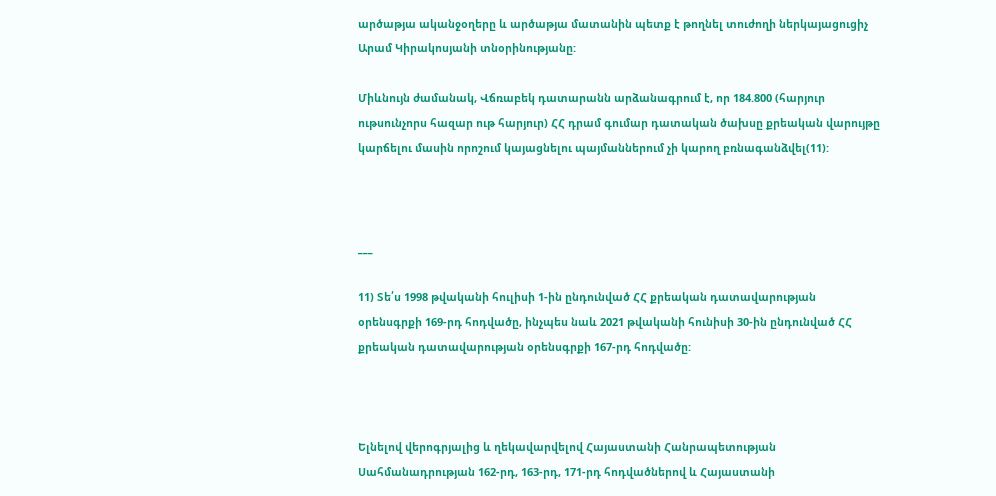արծաթյա ականջօղերը և արծաթյա մատանին պետք է թողնել տուժողի ներկայացուցիչ Արամ Կիրակոսյանի տնօրինությանը:

Միևնույն ժամանակ, Վճռաբեկ դատարանն արձանագրում է, որ 184.800 (հարյուր ութսունչորս հազար ութ հարյուր) ՀՀ դրամ գումար դատական ծախսը քրեական վարույթը կարճելու մասին որոշում կայացնելու պայմաններում չի կարող բռնագանձվել(11):



___

11) Տե՛ս 1998 թվականի հուլիսի 1-ին ընդունված ՀՀ քրեական դատավարության օրենսգրքի 169-րդ հոդվածը, ինչպես նաև 2021 թվականի հունիսի 30-ին ընդունված ՀՀ քրեական դատավարության օրենսգրքի 167-րդ հոդվածը:



Ելնելով վերոգրյալից և ղեկավարվելով Հայաստանի Հանրապետության Սահմանադրության 162-րդ, 163-րդ, 171-րդ հոդվածներով և Հայաստանի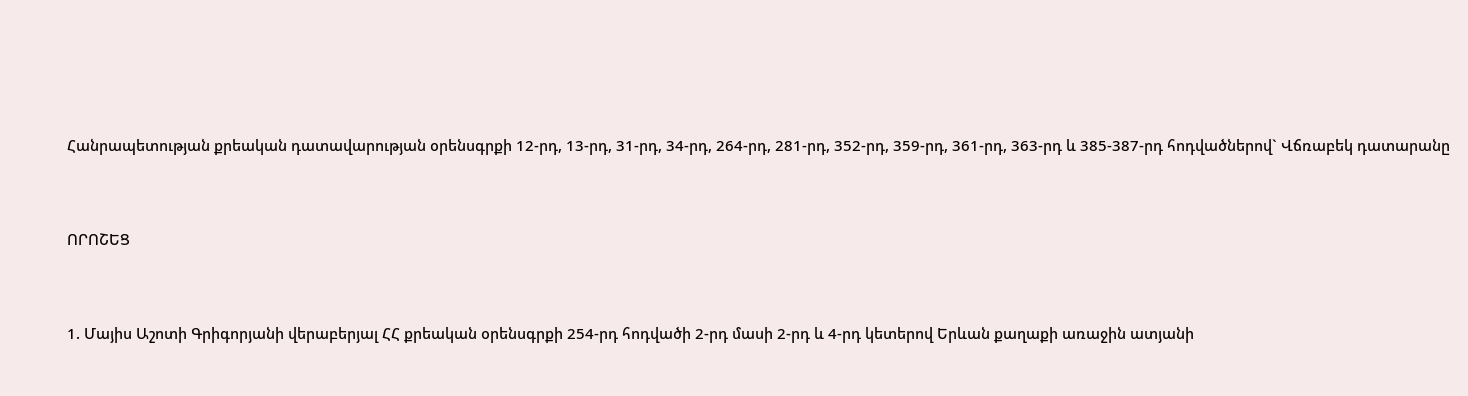Հանրապետության քրեական դատավարության օրենսգրքի 12-րդ, 13-րդ, 31-րդ, 34-րդ, 264-րդ, 281-րդ, 352-րդ, 359-րդ, 361-րդ, 363-րդ և 385-387-րդ հոդվածներով` Վճռաբեկ դատարանը



ՈՐՈՇԵՑ



1. Մայիս Աշոտի Գրիգորյանի վերաբերյալ ՀՀ քրեական օրենսգրքի 254-րդ հոդվածի 2-րդ մասի 2-րդ և 4-րդ կետերով Երևան քաղաքի առաջին ատյանի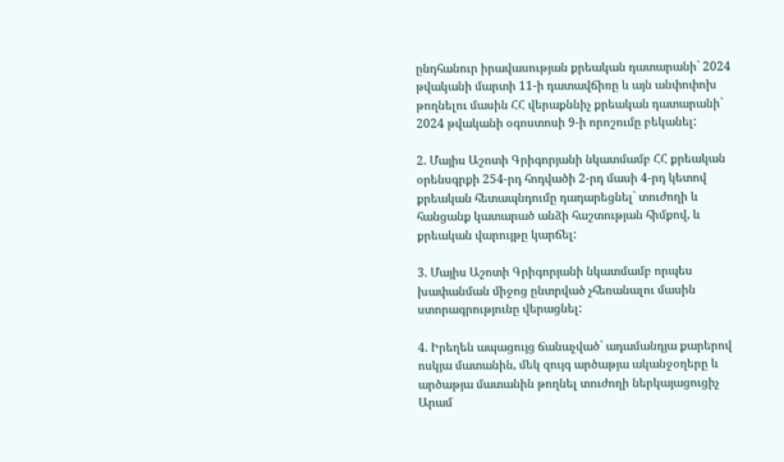ընդհանուր իրավասության քրեական դատարանի` 2024 թվականի մարտի 11-ի դատավճիռը և այն անփոփոխ թողնելու մասին ՀՀ վերաքննիչ քրեական դատարանի` 2024 թվականի օգոստոսի 9-ի որոշումը բեկանել:

2. Մայիս Աշոտի Գրիգորյանի նկատմամբ ՀՀ քրեական օրենսգրքի 254-րդ հոդվածի 2-րդ մասի 4-րդ կետով քրեական հետապնդումը դադարեցնել` տուժողի և հանցանք կատարած անձի հաշտության հիմքով, և քրեական վարույթը կարճել:

3. Մայիս Աշոտի Գրիգորյանի նկատմամբ որպես խափանման միջոց ընտրված չհեռանալու մասին ստորագրությունը վերացնել:

4. Իրեղեն ապացույց ճանաչված` ադամանդյա քարերով ոսկյա մատանին, մեկ զույգ արծաթյա ականջօղերը և արծաթյա մատանին թողնել տուժողի ներկայացուցիչ Արամ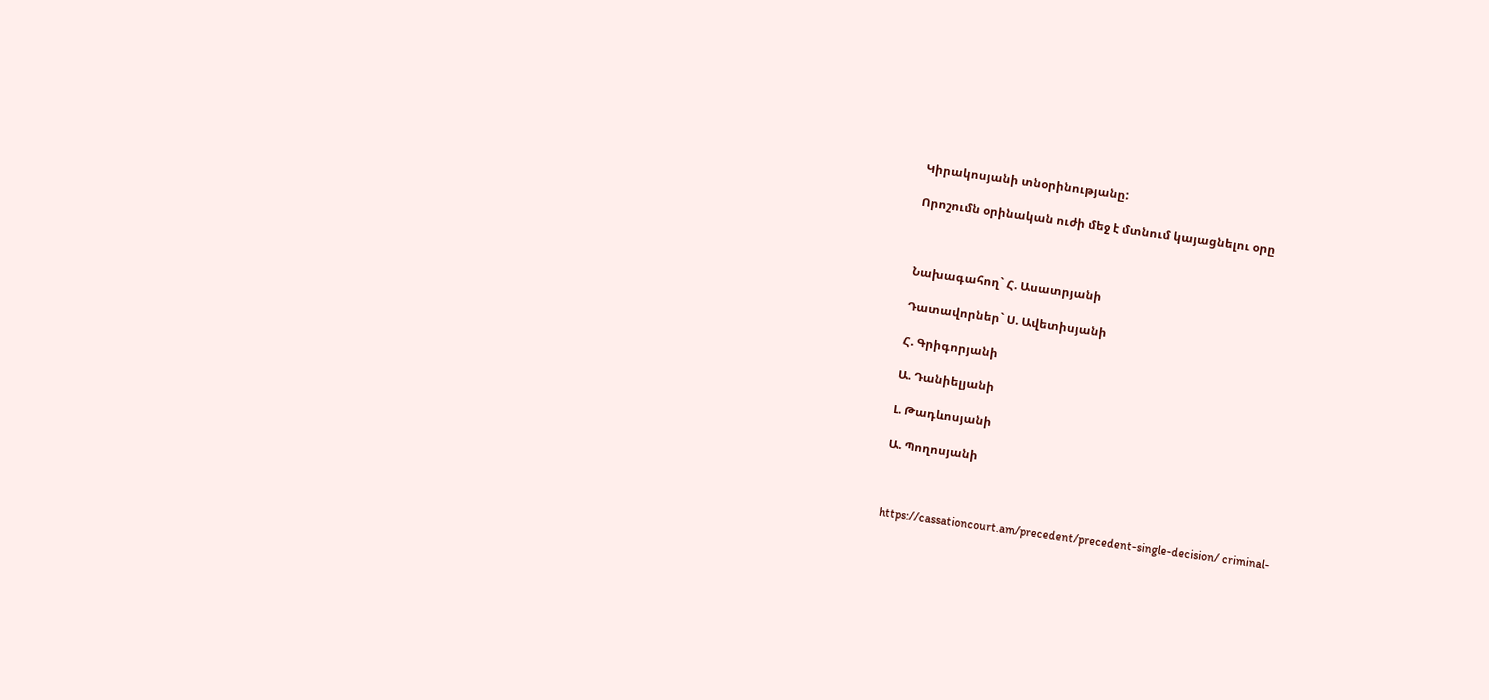Կիրակոսյանի տնօրինությանը:

Որոշումն օրինական ուժի մեջ է մտնում կայացնելու օրը



Նախագահող` Հ. Ասատրյանի

Դատավորներ` Ս. Ավետիսյանի

Հ. Գրիգորյանի

Ա. Դանիելյանի

Լ. Թադևոսյանի

Ա. Պողոսյանի



https://cassationcourt.am/precedent/precedent-single-decision/ criminal-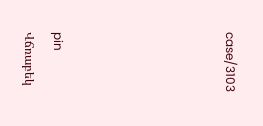case/3103





pin
Վճռաբեկ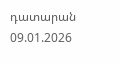դատարան
09.01.2026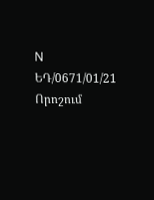N ԵԴ/0671/01/21
Որոշում